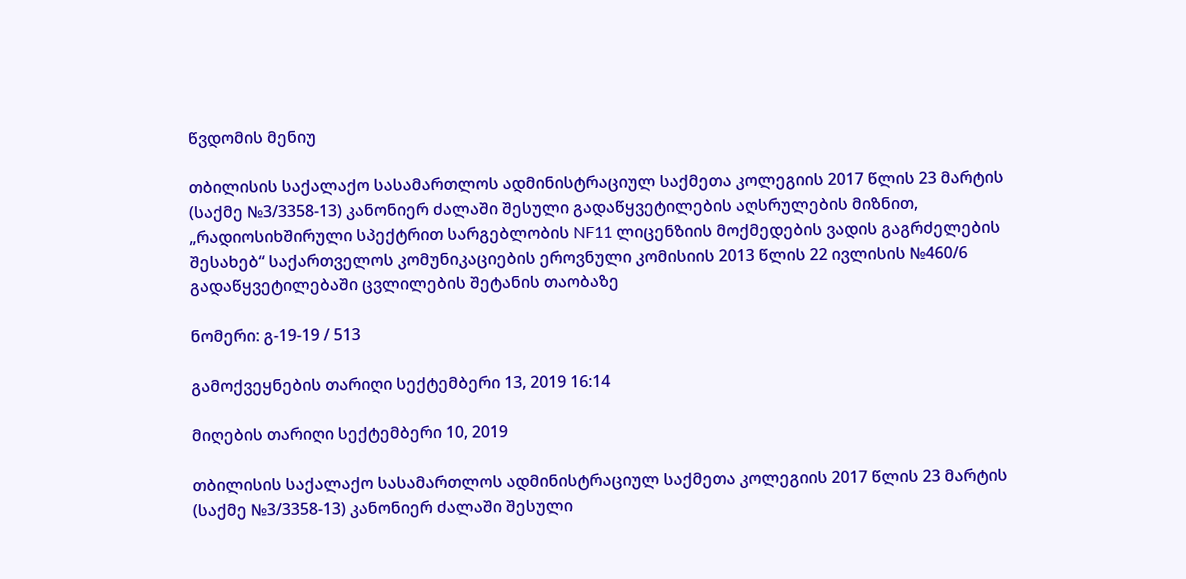წვდომის მენიუ

თბილისის საქალაქო სასამართლოს ადმინისტრაციულ საქმეთა კოლეგიის 2017 წლის 23 მარტის (საქმე №3/3358-13) კანონიერ ძალაში შესული გადაწყვეტილების აღსრულების მიზნით, „რადიოსიხშირული სპექტრით სარგებლობის NF11 ლიცენზიის მოქმედების ვადის გაგრძელების შესახებ“ საქართველოს კომუნიკაციების ეროვნული კომისიის 2013 წლის 22 ივლისის №460/6 გადაწყვეტილებაში ცვლილების შეტანის თაობაზე

ნომერი: გ-19-19 / 513

გამოქვეყნების თარიღი სექტემბერი 13, 2019 16:14

მიღების თარიღი სექტემბერი 10, 2019

თბილისის საქალაქო სასამართლოს ადმინისტრაციულ საქმეთა კოლეგიის 2017 წლის 23 მარტის (საქმე №3/3358-13) კანონიერ ძალაში შესული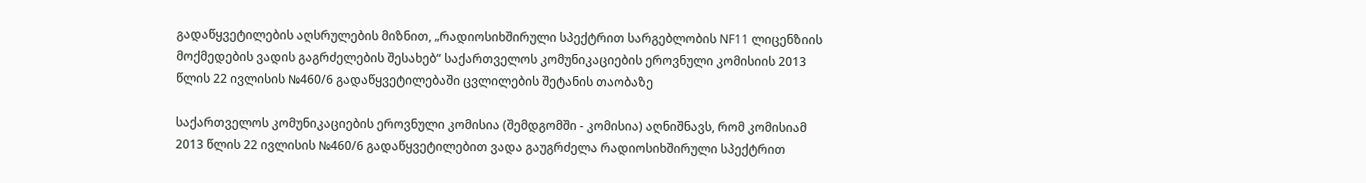გადაწყვეტილების აღსრულების მიზნით, „რადიოსიხშირული სპექტრით სარგებლობის NF11 ლიცენზიის მოქმედების ვადის გაგრძელების შესახებ“ საქართველოს კომუნიკაციების ეროვნული კომისიის 2013 წლის 22 ივლისის №460/6 გადაწყვეტილებაში ცვლილების შეტანის თაობაზე

საქართველოს კომუნიკაციების ეროვნული კომისია (შემდგომში - კომისია) აღნიშნავს, რომ კომისიამ 2013 წლის 22 ივლისის №460/6 გადაწყვეტილებით ვადა გაუგრძელა რადიოსიხშირული სპექტრით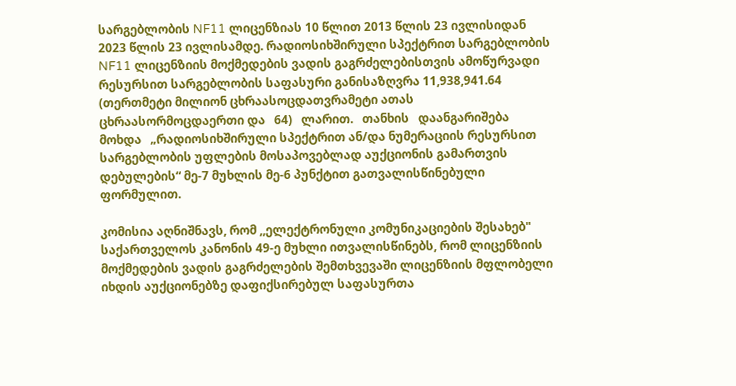სარგებლობის NF11 ლიცენზიას 10 წლით 2013 წლის 23 ივლისიდან 2023 წლის 23 ივლისამდე. რადიოსიხშირული სპექტრით სარგებლობის NF11 ლიცენზიის მოქმედების ვადის გაგრძელებისთვის ამოწურვადი რესურსით სარგებლობის საფასური განისაზღვრა 11,938,941.64  (თერთმეტი მილიონ ცხრაასოცდათვრამეტი ათას ცხრაასორმოცდაერთი და   64)   ლარით.   თანხის   დაანგარიშება   მოხდა   „რადიოსიხშირული სპექტრით ან/და ნუმერაციის რესურსით სარგებლობის უფლების მოსაპოვებლად აუქციონის გამართვის დებულების“ მე-7 მუხლის მე-6 პუნქტით გათვალისწინებული ფორმულით.

კომისია აღნიშნავს, რომ ,,ელექტრონული კომუნიკაციების შესახებ" საქართველოს კანონის 49-ე მუხლი ითვალისწინებს, რომ ლიცენზიის მოქმედების ვადის გაგრძელების შემთხვევაში ლიცენზიის მფლობელი იხდის აუქციონებზე დაფიქსირებულ საფასურთა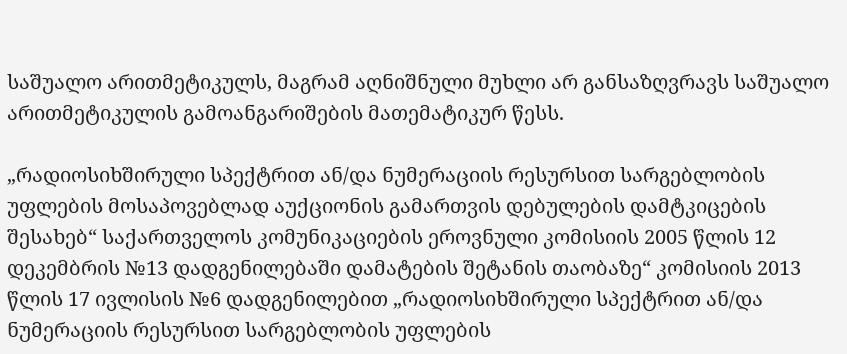საშუალო არითმეტიკულს, მაგრამ აღნიშნული მუხლი არ განსაზღვრავს საშუალო არითმეტიკულის გამოანგარიშების მათემატიკურ წესს.

„რადიოსიხშირული სპექტრით ან/და ნუმერაციის რესურსით სარგებლობის უფლების მოსაპოვებლად აუქციონის გამართვის დებულების დამტკიცების შესახებ“ საქართველოს კომუნიკაციების ეროვნული კომისიის 2005 წლის 12 დეკემბრის №13 დადგენილებაში დამატების შეტანის თაობაზე“ კომისიის 2013 წლის 17 ივლისის №6 დადგენილებით „რადიოსიხშირული სპექტრით ან/და ნუმერაციის რესურსით სარგებლობის უფლების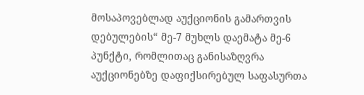მოსაპოვებლად აუქციონის გამართვის დებულების“ მე-7 მუხლს დაემატა მე-6 პუნქტი, რომლითაც განისაზღვრა აუქციონებზე დაფიქსირებულ საფასურთა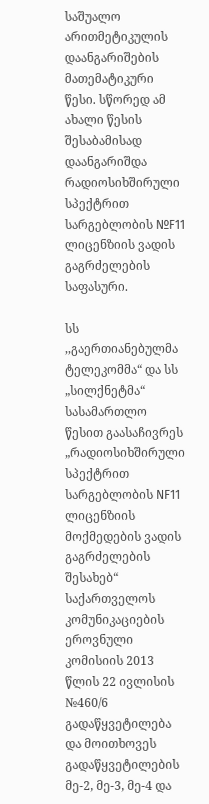საშუალო არითმეტიკულის დაანგარიშების მათემატიკური წესი. სწორედ ამ ახალი წესის შესაბამისად დაანგარიშდა რადიოსიხშირული სპექტრით სარგებლობის №F11 ლიცენზიის ვადის გაგრძელების საფასური.

სს ,,გაერთიანებულმა ტელეკომმა“ და სს „სილქნეტმა“ სასამართლო წესით გაასაჩივრეს „რადიოსიხშირული სპექტრით სარგებლობის NF11 ლიცენზიის მოქმედების ვადის გაგრძელების შესახებ“ საქართველოს კომუნიკაციების ეროვნული კომისიის 2013 წლის 22 ივლისის №460/6 გადაწყვეტილება და მოითხოვეს გადაწყვეტილების მე-2, მე-3, მე-4 და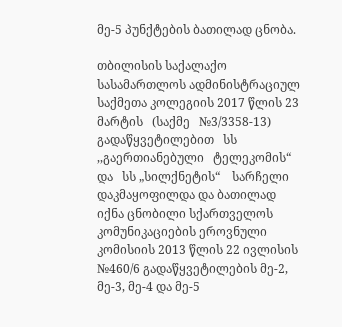მე-5 პუნქტების ბათილად ცნობა.

თბილისის საქალაქო სასამართლოს ადმინისტრაციულ საქმეთა კოლეგიის 2017 წლის 23 მარტის   (საქმე   №3/3358-13)   გადაწყვეტილებით   სს   ,,გაერთიანებული   ტელეკომის“   და   სს „სილქნეტის“    სარჩელი    დაკმაყოფილდა და ბათილად იქნა ცნობილი სქართველოს კომუნიკაციების ეროვნული კომისიის 2013 წლის 22 ივლისის №460/6 გადაწყვეტილების მე-2, მე-3, მე-4 და მე-5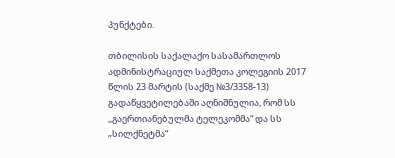პუნქტები.

თბილისის საქალაქო სასამართლოს ადმინისტრაციულ საქმეთა კოლეგიის 2017 წლის 23 მარტის (საქმე №3/3358-13) გადაწყვეტილებაში აღნიშნულია, რომ სს ,,გაერთიანებულმა ტელეკომმა“ და სს „სილქნეტმა“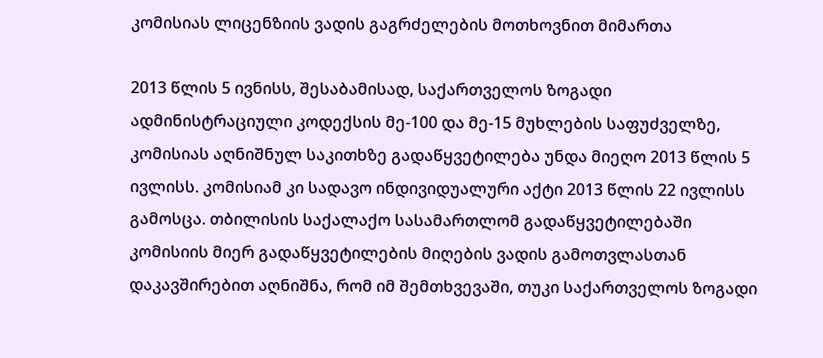კომისიას ლიცენზიის ვადის გაგრძელების მოთხოვნით მიმართა

2013 წლის 5 ივნისს, შესაბამისად, საქართველოს ზოგადი ადმინისტრაციული კოდექსის მე-100 და მე-15 მუხლების საფუძველზე, კომისიას აღნიშნულ საკითხზე გადაწყვეტილება უნდა მიეღო 2013 წლის 5 ივლისს. კომისიამ კი სადავო ინდივიდუალური აქტი 2013 წლის 22 ივლისს გამოსცა. თბილისის საქალაქო სასამართლომ გადაწყვეტილებაში კომისიის მიერ გადაწყვეტილების მიღების ვადის გამოთვლასთან დაკავშირებით აღნიშნა, რომ იმ შემთხვევაში, თუკი საქართველოს ზოგადი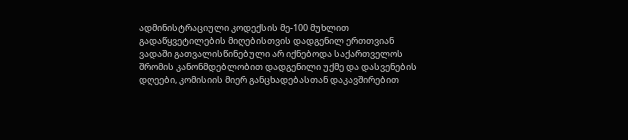ადმინისტრაციული კოდექსის მე-100 მუხლით გადაწყვეტილების მიღებისთვის დადგენილ ერთთვიან ვადაში გათვალისწინებული არ იქნებოდა საქართველოს შრომის კანონმდებლობით დადგენილი უქმე და დასვენების დღეები, კომისიის მიერ განცხადებასთან დაკავშირებით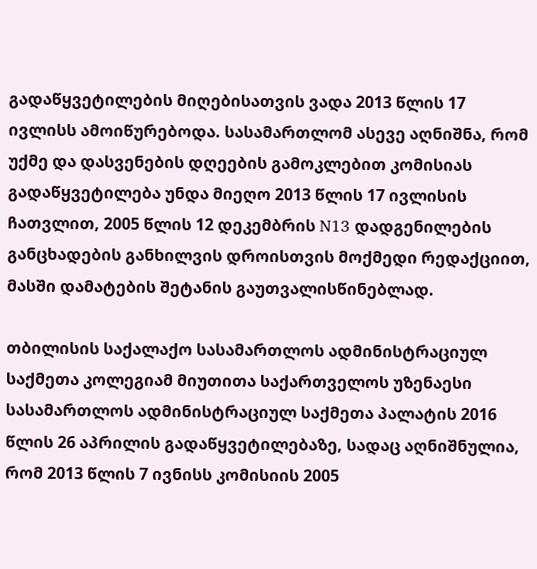გადაწყვეტილების მიღებისათვის ვადა 2013 წლის 17 ივლისს ამოიწურებოდა. სასამართლომ ასევე აღნიშნა, რომ უქმე და დასვენების დღეების გამოკლებით კომისიას გადაწყვეტილება უნდა მიეღო 2013 წლის 17 ივლისის ჩათვლით, 2005 წლის 12 დეკემბრის N13 დადგენილების განცხადების განხილვის დროისთვის მოქმედი რედაქციით, მასში დამატების შეტანის გაუთვალისწინებლად.

თბილისის საქალაქო სასამართლოს ადმინისტრაციულ საქმეთა კოლეგიამ მიუთითა საქართველოს უზენაესი სასამართლოს ადმინისტრაციულ საქმეთა პალატის 2016 წლის 26 აპრილის გადაწყვეტილებაზე, სადაც აღნიშნულია, რომ 2013 წლის 7 ივნისს კომისიის 2005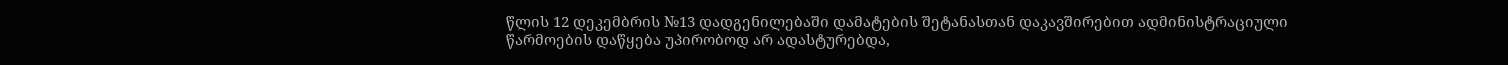წლის 12 დეკემბრის №13 დადგენილებაში დამატების შეტანასთან დაკავშირებით ადმინისტრაციული წარმოების დაწყება უპირობოდ არ ადასტურებდა,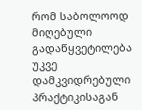რომ საბოლოოდ მიღებული გადაწყვეტილება უკვე დამკვიდრებული პრაქტიკისაგან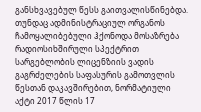განსხვავებულ წესს გაითვალისწინებდა. თუნდაც ადმინისტრაციულ ორგანოს ჩამოყალიბებული ჰქონოდა მოსაზრება  რადიოსიხშირული სპექტრით სარგებლობის ლიცენზიის ვადის გაგრძელების საფასურის გამოთვლის წესთან დაკავშირებით, ნორმატიული აქტი 2017 წლის 17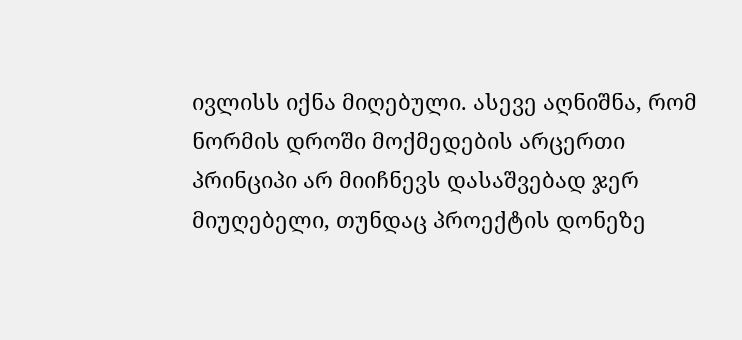ივლისს იქნა მიღებული. ასევე აღნიშნა, რომ ნორმის დროში მოქმედების არცერთი პრინციპი არ მიიჩნევს დასაშვებად ჯერ მიუღებელი, თუნდაც პროექტის დონეზე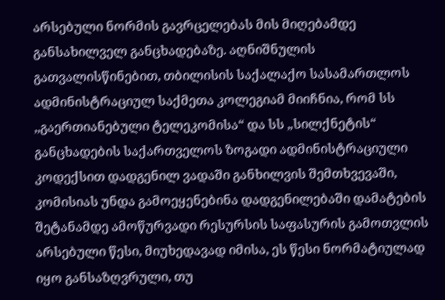არსებული ნორმის გავრცელებას მის მიღებამდე განსახილველ განცხადებაზე. აღნიშნულის გათვალისწინებით, თბილისის საქალაქო სასამართლოს ადმინისტრაციულ საქმეთა კოლეგიამ მიიჩნია, რომ სს ,,გაერთიანებული ტელეკომისა“ და სს „სილქნეტის“ განცხადების საქართველოს ზოგადი ადმინისტრაციული კოდექსით დადგენილ ვადაში განხილვის შემთხვევაში, კომისიას უნდა გამოეყენებინა დადგენილებაში დამატების შეტანამდე ამოწურვადი რესურსის საფასურის გამოთვლის არსებული წესი, მიუხედავად იმისა, ეს წესი ნორმატიულად იყო განსაზღვრული, თუ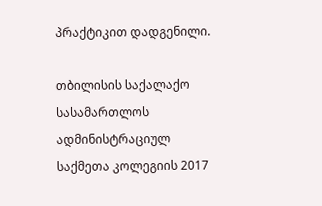პრაქტიკით დადგენილი.

თბილისის საქალაქო სასამართლოს ადმინისტრაციულ საქმეთა კოლეგიის 2017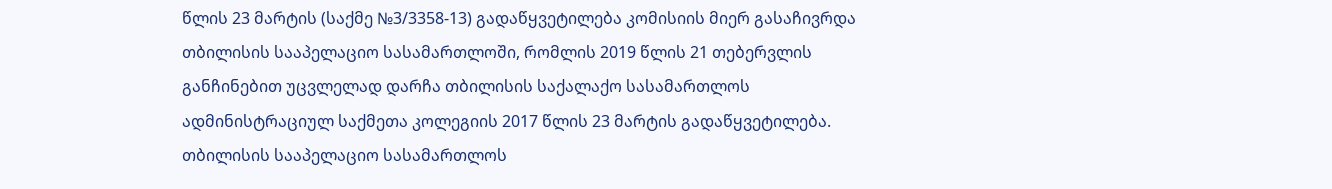წლის 23 მარტის (საქმე №3/3358-13) გადაწყვეტილება კომისიის მიერ გასაჩივრდა თბილისის სააპელაციო სასამართლოში, რომლის 2019 წლის 21 თებერვლის განჩინებით უცვლელად დარჩა თბილისის საქალაქო სასამართლოს ადმინისტრაციულ საქმეთა კოლეგიის 2017 წლის 23 მარტის გადაწყვეტილება. თბილისის სააპელაციო სასამართლოს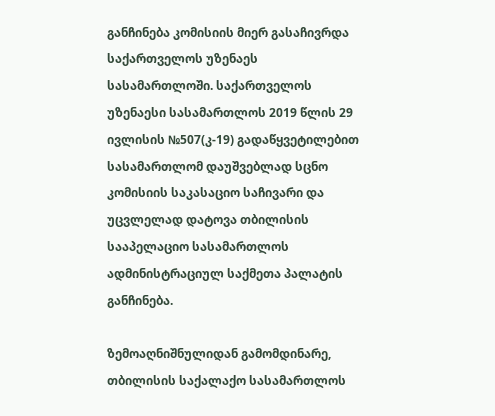განჩინება კომისიის მიერ გასაჩივრდა საქართველოს უზენაეს სასამართლოში. საქართველოს უზენაესი სასამართლოს 2019 წლის 29 ივლისის №507(კ-19) გადაწყვეტილებით სასამართლომ დაუშვებლად სცნო კომისიის საკასაციო საჩივარი და უცვლელად დატოვა თბილისის სააპელაციო სასამართლოს ადმინისტრაციულ საქმეთა პალატის განჩინება.

ზემოაღნიშნულიდან გამომდინარე,   თბილისის საქალაქო სასამართლოს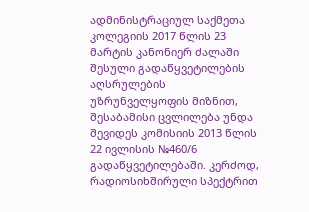ადმინისტრაციულ საქმეთა კოლეგიის 2017 წლის 23 მარტის კანონიერ ძალაში შესული გადაწყვეტილების აღსრულების უზრუნველყოფის მიზნით, შესაბამისი ცვლილება უნდა შევიდეს კომისიის 2013 წლის 22 ივლისის №460/6 გადაწყვეტილებაში. კერძოდ, რადიოსიხშირული სპექტრით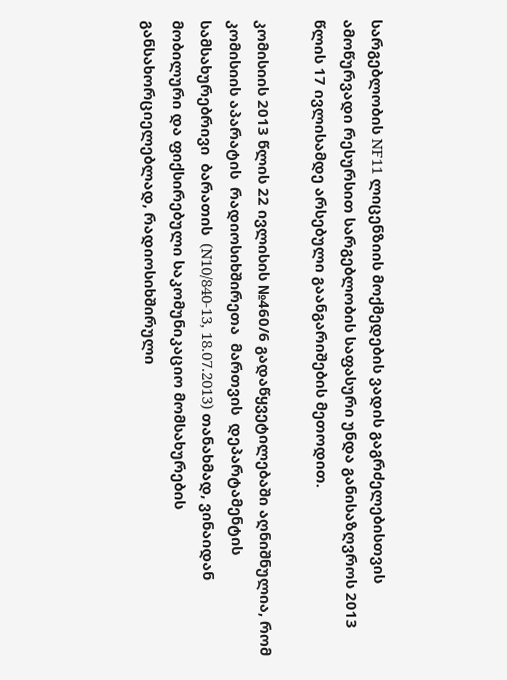სარგებლობის NF11 ლიცენზიის მოქმედების ვადის გაგრძელებისთვის ამოწურვადი რესურსით სარგებლობის საფასური უნდა განისაზღვროს 2013 წლის 17 ივლისამდე არსებული გაანგარიშების მეთოდით.

კომისიის 2013 წლის 22 ივლისის №460/6 გადაწყვეტილებაში აღნიშნულია, რომ კომისიის აპარატის  რადიოსიხშირეთა  მართვის  დეპარტამენტის  სამსახურებრივი  ბარათის  (N10/840-13, 18.07.2013) თანახმად, ვინაიდან მობილური და ფიქსირებული საკომუნიკაციო მომსახურების განსახორციელებლად, რადიოსიხშირული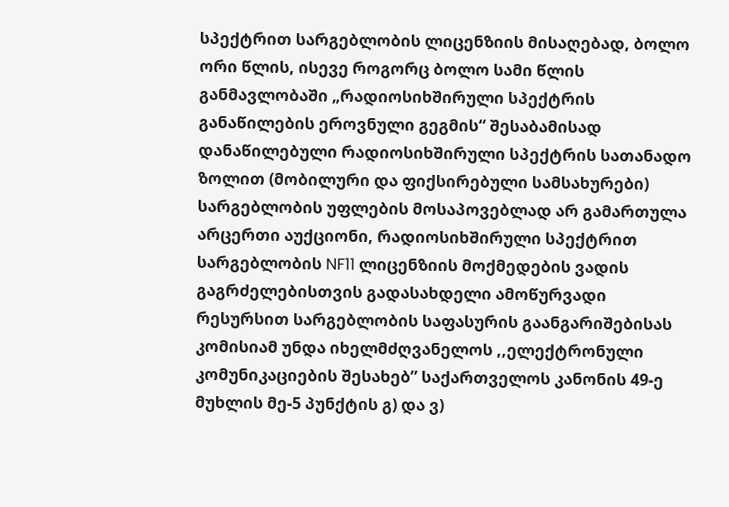სპექტრით სარგებლობის ლიცენზიის მისაღებად, ბოლო ორი წლის, ისევე როგორც ბოლო სამი წლის განმავლობაში „რადიოსიხშირული სპექტრის განაწილების ეროვნული გეგმის“ შესაბამისად  დანაწილებული რადიოსიხშირული სპექტრის სათანადო ზოლით (მობილური და ფიქსირებული სამსახურები) სარგებლობის უფლების მოსაპოვებლად არ გამართულა არცერთი აუქციონი, რადიოსიხშირული სპექტრით სარგებლობის NF11 ლიცენზიის მოქმედების ვადის გაგრძელებისთვის გადასახდელი ამოწურვადი რესურსით სარგებლობის საფასურის გაანგარიშებისას კომისიამ უნდა იხელმძღვანელოს ,,ელექტრონული კომუნიკაციების შესახებ” საქართველოს კანონის 49-ე მუხლის მე-5 პუნქტის გ) და ვ)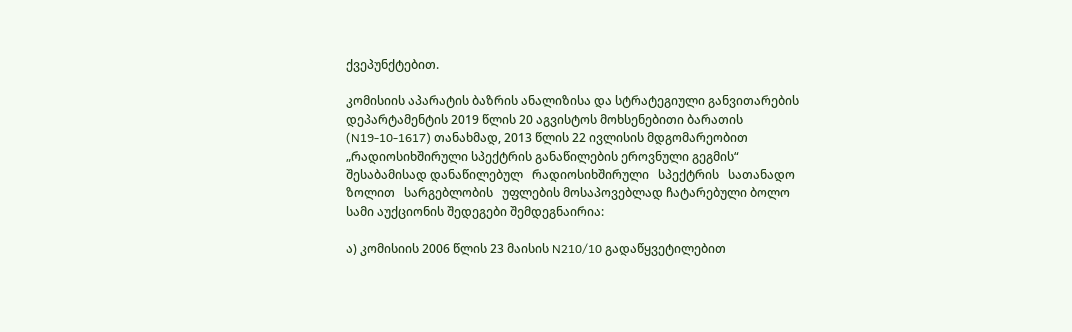ქვეპუნქტებით.

კომისიის აპარატის ბაზრის ანალიზისა და სტრატეგიული განვითარების დეპარტამენტის 2019 წლის 20 აგვისტოს მოხსენებითი ბარათის (N19-10-1617) თანახმად, 2013 წლის 22 ივლისის მდგომარეობით „რადიოსიხშირული სპექტრის განაწილების ეროვნული გეგმის“ შესაბამისად დანაწილებულ   რადიოსიხშირული   სპექტრის   სათანადო    ზოლით   სარგებლობის   უფლების მოსაპოვებლად ჩატარებული ბოლო სამი აუქციონის შედეგები შემდეგნაირია:

ა) კომისიის 2006 წლის 23 მაისის N210/10 გადაწყვეტილებით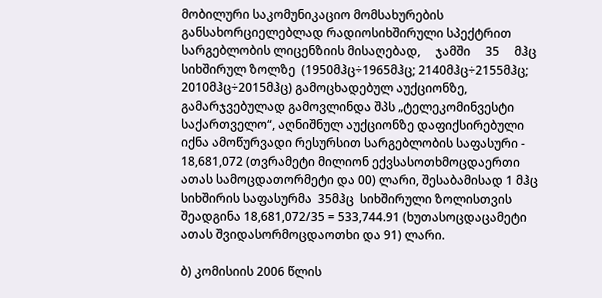მობილური საკომუნიკაციო მომსახურების განსახორციელებლად რადიოსიხშირული სპექტრით სარგებლობის ლიცენზიის მისაღებად,     ჯამში     35     მჰც    სიხშირულ ზოლზე  (1950მჰც÷1965მჰც; 2140მჰც÷2155მჰც; 2010მჰც÷2015მჰც) გამოცხადებულ აუქციონზე,  გამარჯვებულად გამოვლინდა შპს „ტელეკომინვესტი საქართველო“, აღნიშნულ აუქციონზე დაფიქსირებული იქნა ამოწურვადი რესურსით სარგებლობის საფასური - 18,681,072 (თვრამეტი მილიონ ექვსასოთხმოცდაერთი ათას სამოცდათორმეტი და 00) ლარი, შესაბამისად 1 მჰც სიხშირის საფასურმა  35მჰც  სიხშირული ზოლისთვის შეადგინა 18,681,072/35 = 533,744.91 (ხუთასოცდაცამეტი ათას შვიდასორმოცდაოთხი და 91) ლარი.

ბ) კომისიის 2006 წლის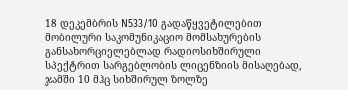18 დეკემბრის N533/10 გადაწყვეტილებით მობილური საკომუნიკაციო მომსახურების განსახორციელებლად რადიოსიხშირული სპექტრით სარგებლობის ლიცენზიის მისაღებად, ჯამში 10 მჰც სიხშირულ ზოლზე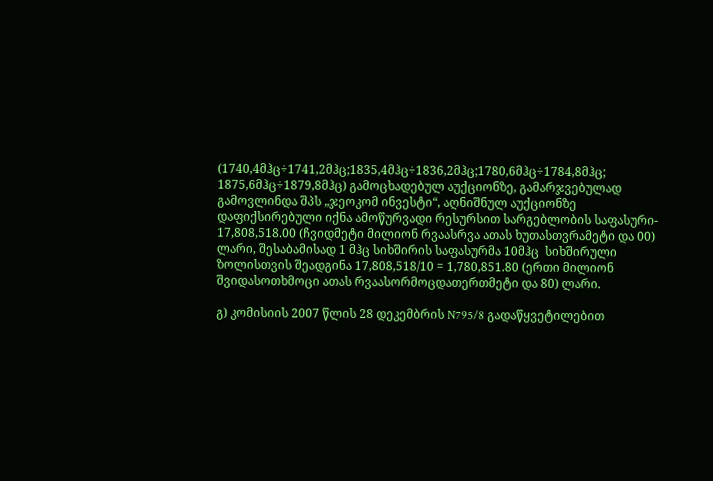(1740,4მჰც÷1741,2მჰც;1835,4მჰც÷1836,2მჰც;1780,6მჰც÷1784,8მჰც; 1875,6მჰც÷1879,8მჰც) გამოცხადებულ აუქციონზე, გამარჯვებულად გამოვლინდა შპს „ჯეოკომ ინვესტი“, აღნიშნულ აუქციონზე დაფიქსირებული იქნა ამოწურვადი რესურსით სარგებლობის საფასური- 17,808,518.00 (ჩვიდმეტი მილიონ რვაასრვა ათას ხუთასთვრამეტი და 00) ლარი, შესაბამისად 1 მჰც სიხშირის საფასურმა 10მჰც  სიხშირული ზოლისთვის შეადგინა 17,808,518/10 = 1,780,851.80 (ერთი მილიონ შვიდასოთხმოცი ათას რვაასორმოცდათერთმეტი და 80) ლარი.

გ) კომისიის 2007 წლის 28 დეკემბრის N795/8 გადაწყვეტილებით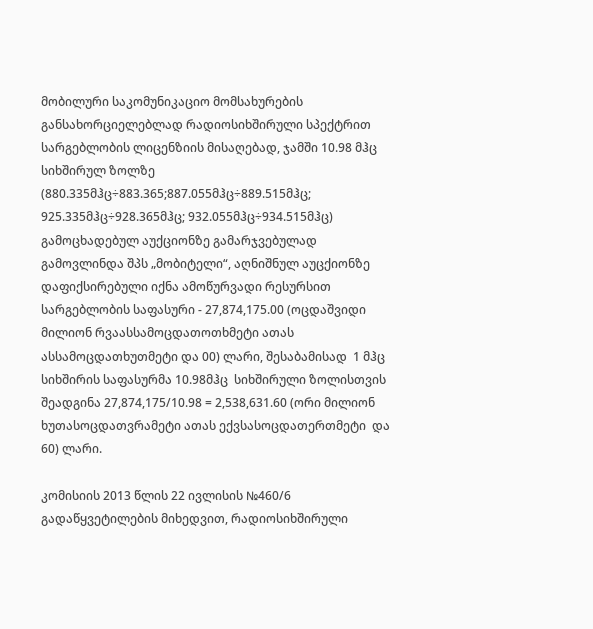მობილური საკომუნიკაციო მომსახურების განსახორციელებლად რადიოსიხშირული სპექტრით სარგებლობის ლიცენზიის მისაღებად, ჯამში 10.98 მჰც სიხშირულ ზოლზე (880.335მჰც÷883.365;887.055მჰც÷889.515მჰც; 925.335მჰც÷928.365მჰც; 932.055მჰც÷934.515მჰც) გამოცხადებულ აუქციონზე გამარჯვებულად გამოვლინდა შპს „მობიტელი“, აღნიშნულ აუცქიონზე დაფიქსირებული იქნა ამოწურვადი რესურსით სარგებლობის საფასური - 27,874,175.00 (ოცდაშვიდი მილიონ რვაასსამოცდათოთხმეტი ათას ასსამოცდათხუთმეტი და 00) ლარი, შესაბამისად  1 მჰც სიხშირის საფასურმა 10.98მჰც  სიხშირული ზოლისთვის შეადგინა 27,874,175/10.98 = 2,538,631.60 (ორი მილიონ ხუთასოცდათვრამეტი ათას ექვსასოცდათერთმეტი  და 60) ლარი.

კომისიის 2013 წლის 22 ივლისის №460/6 გადაწყვეტილების მიხედვით, რადიოსიხშირული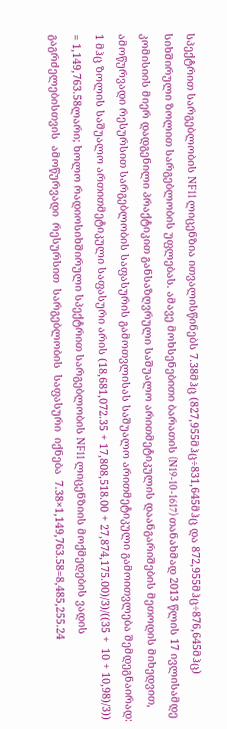სპექტრით სარგებლობის NF11 ლიცენზია ითვალისწინებს 7.38მჰც (827,955მჰც÷831,645მჰც და 872,955მჰც÷876,645მჰც) სიხშირული ზოლით სარგებლობის უფლებას. ამავე მოხსენებითი ბარათის (N19-10-1617) თანახმად 2013 წლის 17 ივლისამდე  კომისიის მიერ დადგენილი პრაქტიკით განსაზღვრული საშუალო არითმეტიკულის დაანგარიშების მეთოდის მიხედვით,  ამოწურვადი რესურსით სარგებლობის საფასურის გამოთვლისას საშუალო არითმეტიკული გამოითვლება შემდეგნაირად:  1 მჰც ზოლის საშუალო ართითმეტიკული საფასური არის (18,681,072.35 + 17,808,518.00 + 27,874,175.00)/3)/((35 +  10 + 10,98)/3)) = 1,149,763.58ლარი; ხოლო რადიოსიხშირული სპექტრით სარგებლობის NF11 ლიცენზიის მოქმედების ვადის გაგრძელებისთვის  ამოწურვადი  რესურსით  სარგებლობის  საფასური  იქნება  7.38×1,149,763.58=8,485,255.24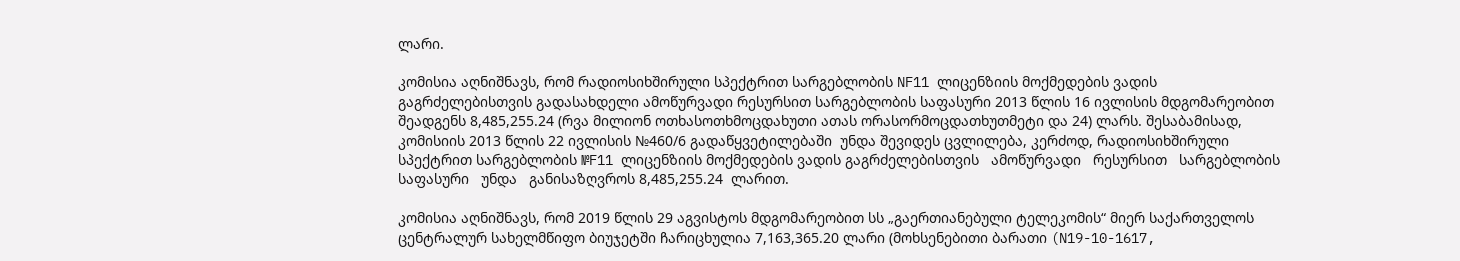ლარი.

კომისია აღნიშნავს, რომ რადიოსიხშირული სპექტრით სარგებლობის NF11 ლიცენზიის მოქმედების ვადის გაგრძელებისთვის გადასახდელი ამოწურვადი რესურსით სარგებლობის საფასური 2013 წლის 16 ივლისის მდგომარეობით შეადგენს 8,485,255.24 (რვა მილიონ ოთხასოთხმოცდახუთი ათას ორასორმოცდათხუთმეტი და 24) ლარს. შესაბამისად, კომისიის 2013 წლის 22 ივლისის №460/6 გადაწყვეტილებაში  უნდა შევიდეს ცვლილება, კერძოდ, რადიოსიხშირული სპექტრით სარგებლობის №F11 ლიცენზიის მოქმედების ვადის გაგრძელებისთვის   ამოწურვადი   რესურსით   სარგებლობის   საფასური   უნდა   განისაზღვროს 8,485,255.24  ლარით.

კომისია აღნიშნავს, რომ 2019 წლის 29 აგვისტოს მდგომარეობით სს „გაერთიანებული ტელეკომის“ მიერ საქართველოს ცენტრალურ სახელმწიფო ბიუჯეტში ჩარიცხულია 7,163,365.20 ლარი (მოხსენებითი ბარათი (N19-10-1617,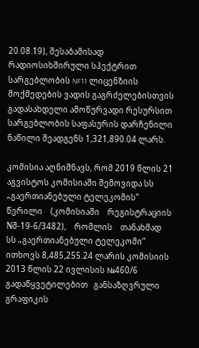20.08.19), შესაბამისად რადიოსიხშირული სპექტრით სარგებლობის NF11 ლიცენზიის მოქმედების ვადის გაგრძელებისთვის გადასახდელი ამოწურვადი რესურსით სარგებლობის საფასურის დარჩენილი ნაწილი შეადგენს 1,321,890.04 ლარს.

კომისია აღნიშნავს, რომ 2019 წლის 21 აგვისტოს კომისიაში შემოვიდა სს „გაერთიანებული ტელეკომის“    წერილი    (კომისიაში    რეგისტრაციის    Nშ-19-6/3482),    რომლის    თანახმად    სს „გაერთიანებული ტელეკომი“ ითხოვს 8,485,255.24 ლარის კომისიის 2013 წლის 22 ივლისის №460/6 გადაწყვეტილებით   განსაზღვრული   გრაფიკის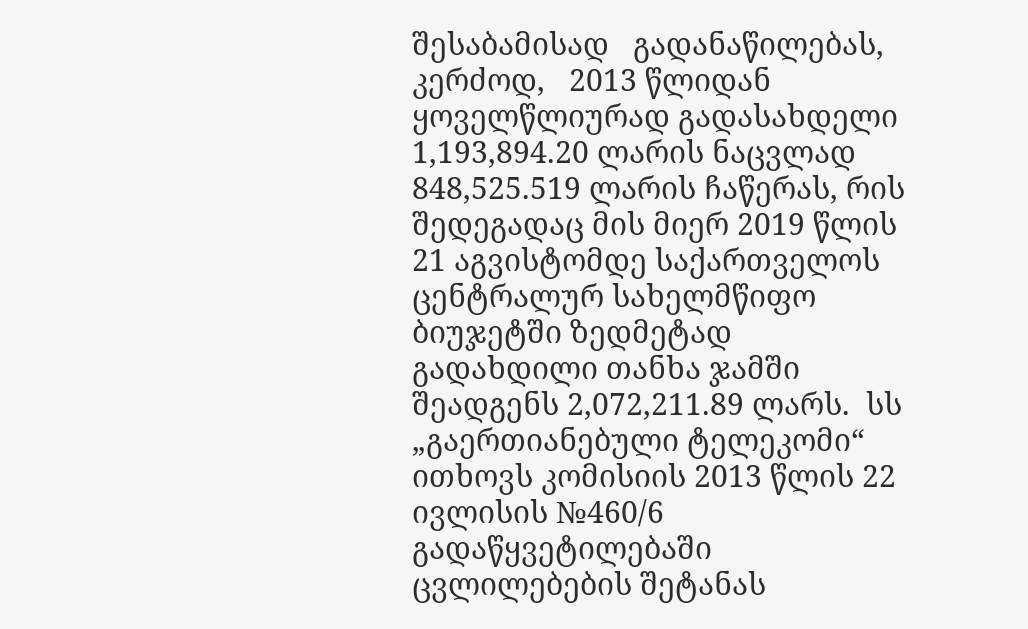შესაბამისად   გადანაწილებას,   კერძოდ,   2013 წლიდან ყოველწლიურად გადასახდელი 1,193,894.20 ლარის ნაცვლად 848,525.519 ლარის ჩაწერას, რის შედეგადაც მის მიერ 2019 წლის 21 აგვისტომდე საქართველოს ცენტრალურ სახელმწიფო ბიუჯეტში ზედმეტად გადახდილი თანხა ჯამში შეადგენს 2,072,211.89 ლარს.  სს „გაერთიანებული ტელეკომი“ ითხოვს კომისიის 2013 წლის 22 ივლისის №460/6 გადაწყვეტილებაში ცვლილებების შეტანას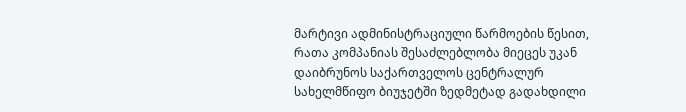მარტივი ადმინისტრაციული წარმოების წესით, რათა კომპანიას შესაძლებლობა მიეცეს უკან დაიბრუნოს საქართველოს ცენტრალურ სახელმწიფო ბიუჯეტში ზედმეტად გადახდილი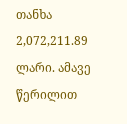თანხა 2,072,211.89 ლარი. ამავე წერილით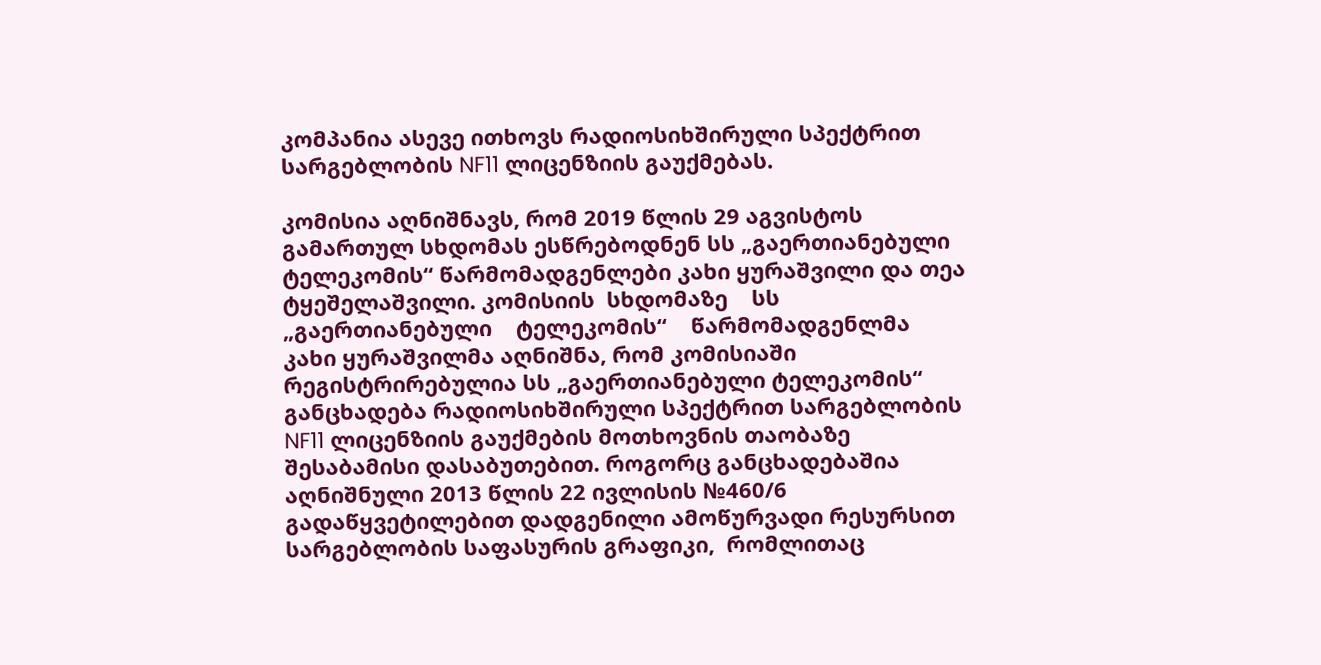კომპანია ასევე ითხოვს რადიოსიხშირული სპექტრით სარგებლობის NF11 ლიცენზიის გაუქმებას.

კომისია აღნიშნავს, რომ 2019 წლის 29 აგვისტოს გამართულ სხდომას ესწრებოდნენ სს „გაერთიანებული ტელეკომის“ წარმომადგენლები კახი ყურაშვილი და თეა ტყეშელაშვილი. კომისიის  სხდომაზე    სს    „გაერთიანებული    ტელეკომის“    წარმომადგენლმა    კახი ყურაშვილმა აღნიშნა, რომ კომისიაში რეგისტრირებულია სს „გაერთიანებული ტელეკომის“ განცხადება რადიოსიხშირული სპექტრით სარგებლობის NF11 ლიცენზიის გაუქმების მოთხოვნის თაობაზე შესაბამისი დასაბუთებით. როგორც განცხადებაშია აღნიშნული 2013 წლის 22 ივლისის №460/6 გადაწყვეტილებით დადგენილი ამოწურვადი რესურსით სარგებლობის საფასურის გრაფიკი,  რომლითაც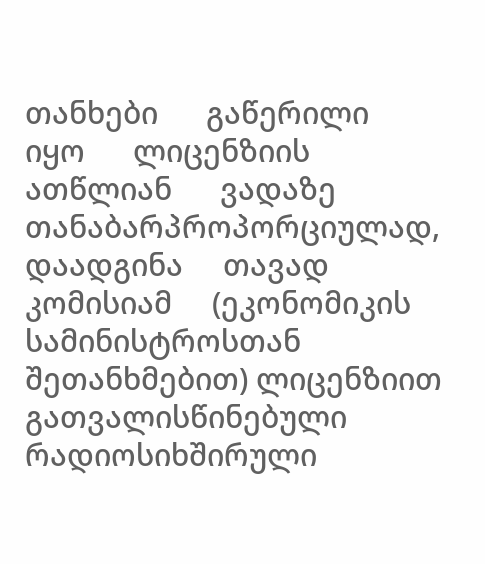თანხები      გაწერილი      იყო      ლიცენზიის      ათწლიან      ვადაზე თანაბარპროპორციულად,            დაადგინა     თავად    კომისიამ     (ეკონომიკის     სამინისტროსთან შეთანხმებით) ლიცენზიით გათვალისწინებული რადიოსიხშირული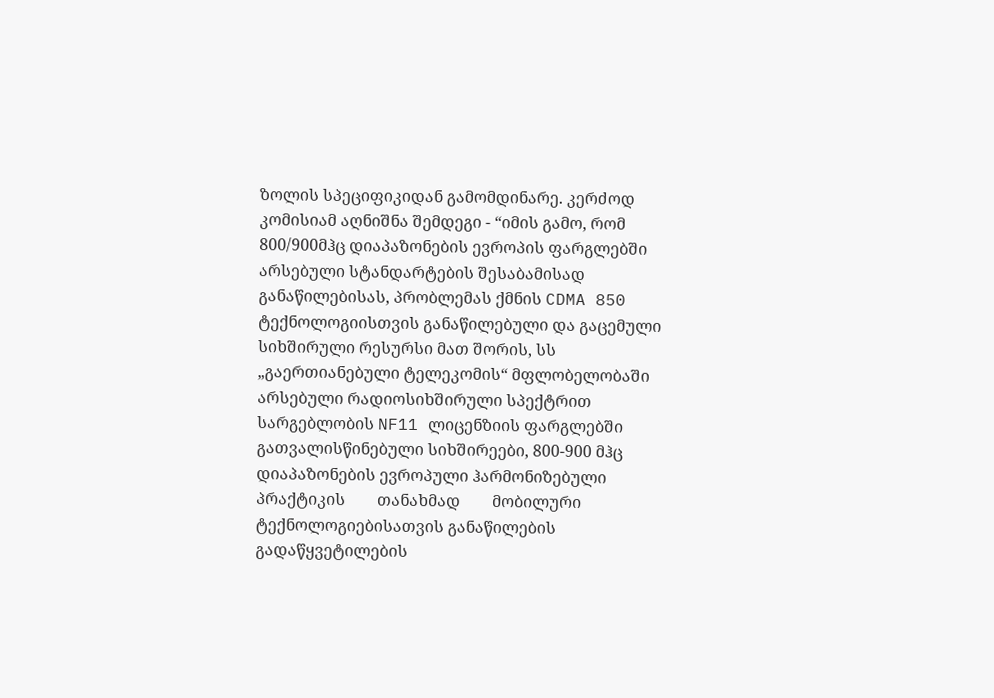ზოლის სპეციფიკიდან გამომდინარე. კერძოდ კომისიამ აღნიშნა შემდეგი - “იმის გამო, რომ 800/900მჰც დიაპაზონების ევროპის ფარგლებში არსებული სტანდარტების შესაბამისად განაწილებისას, პრობლემას ქმნის CDMA 850 ტექნოლოგიისთვის განაწილებული და გაცემული სიხშირული რესურსი მათ შორის, სს „გაერთიანებული ტელეკომის“ მფლობელობაში არსებული რადიოსიხშირული სპექტრით სარგებლობის NF11 ლიცენზიის ფარგლებში გათვალისწინებული სიხშირეები, 800-900 მჰც დიაპაზონების ევროპული ჰარმონიზებული        პრაქტიკის        თანახმად        მობილური ტექნოლოგიებისათვის განაწილების გადაწყვეტილების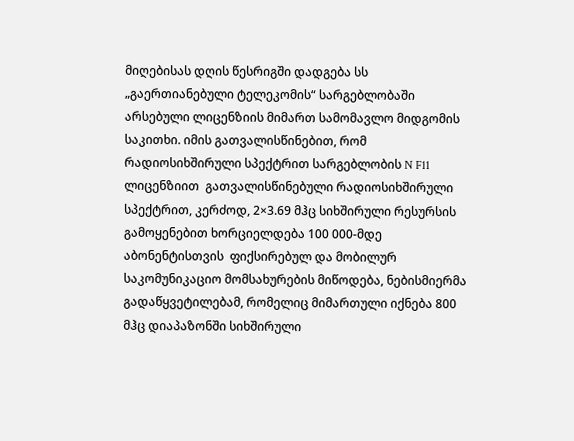მიღებისას დღის წესრიგში დადგება სს „გაერთიანებული ტელეკომის“ სარგებლობაში არსებული ლიცენზიის მიმართ სამომავლო მიდგომის საკითხი. იმის გათვალისწინებით, რომ რადიოსიხშირული სპექტრით სარგებლობის N F11 ლიცენზიით  გათვალისწინებული რადიოსიხშირული სპექტრით, კერძოდ, 2×3.69 მჰც სიხშირული რესურსის გამოყენებით ხორციელდება 100 000-მდე აბონენტისთვის  ფიქსირებულ და მობილურ საკომუნიკაციო მომსახურების მიწოდება, ნებისმიერმა გადაწყვეტილებამ, რომელიც მიმართული იქნება 800 მჰც დიაპაზონში სიხშირული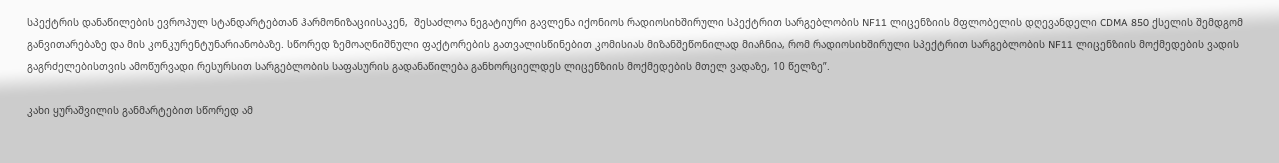სპექტრის დანაწილების ევროპულ სტანდარტებთან ჰარმონიზაციისაკენ,  შესაძლოა ნეგატიური გავლენა იქონიოს რადიოსიხშირული სპექტრით სარგებლობის NF11 ლიცენზიის მფლობელის დღევანდელი CDMA 850 ქსელის შემდგომ განვითარებაზე და მის კონკურენტუნარიანობაზე. სწორედ ზემოაღნიშნული ფაქტორების გათვალისწინებით კომისიას მიზანშეწონილად მიაჩნია, რომ რადიოსიხშირული სპექტრით სარგებლობის NF11 ლიცენზიის მოქმედების ვადის გაგრძელებისთვის ამოწურვადი რესურსით სარგებლობის საფასურის გადანაწილება განხორციელდეს ლიცენზიის მოქმედების მთელ ვადაზე, 10 წელზე”.

კახი ყურაშვილის განმარტებით სწორედ ამ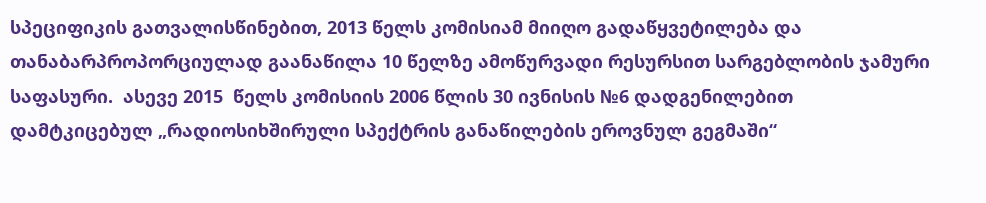სპეციფიკის გათვალისწინებით, 2013 წელს კომისიამ მიიღო გადაწყვეტილება და თანაბარპროპორციულად გაანაწილა 10 წელზე ამოწურვადი რესურსით სარგებლობის ჯამური საფასური.  ასევე 2015  წელს კომისიის 2006 წლის 30 ივნისის №6 დადგენილებით  დამტკიცებულ „რადიოსიხშირული სპექტრის განაწილების ეროვნულ გეგმაში“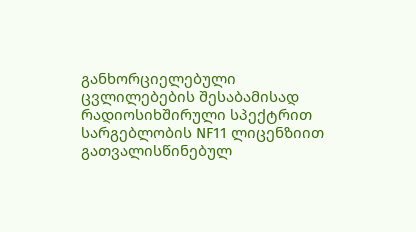განხორციელებული ცვლილებების შესაბამისად რადიოსიხშირული სპექტრით სარგებლობის NF11 ლიცენზიით გათვალისწინებულ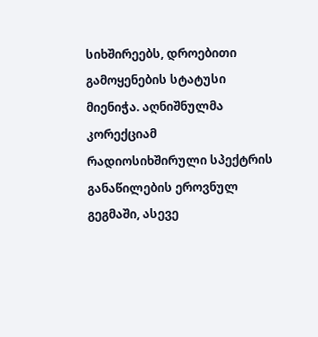სიხშირეებს, დროებითი გამოყენების სტატუსი მიენიჭა. აღნიშნულმა კორექციამ რადიოსიხშირული სპექტრის განაწილების ეროვნულ გეგმაში, ასევე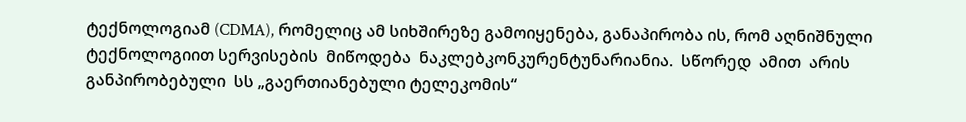ტექნოლოგიამ (CDMA), რომელიც ამ სიხშირეზე გამოიყენება, განაპირობა ის, რომ აღნიშნული ტექნოლოგიით სერვისების  მიწოდება  ნაკლებკონკურენტუნარიანია.  სწორედ  ამით  არის  განპირობებული  სს „გაერთიანებული ტელეკომის“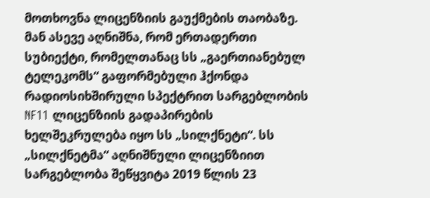მოთხოვნა ლიცენზიის გაუქმების თაობაზე. მან ასევე აღნიშნა, რომ ერთადერთი სუბიექტი, რომელთანაც სს „გაერთიანებულ ტელეკომს“ გაფორმებული ჰქონდა რადიოსიხშირული სპექტრით სარგებლობის NF11 ლიცენზიის გადაპირების ხელშეკრულება იყო სს „სილქნეტი“. სს „სილქნეტმა“ აღნიშნული ლიცენზიით სარგებლობა შეწყვიტა 2019 წლის 23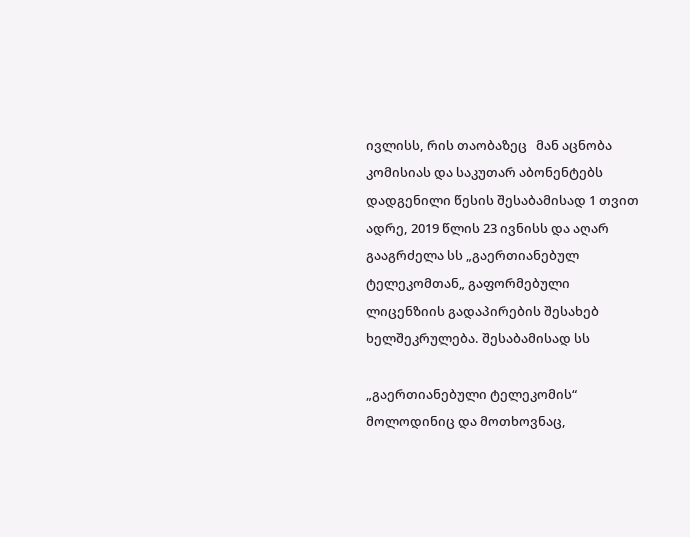ივლისს, რის თაობაზეც   მან აცნობა კომისიას და საკუთარ აბონენტებს დადგენილი წესის შესაბამისად 1 თვით ადრე, 2019 წლის 23 ივნისს და აღარ გააგრძელა სს „გაერთიანებულ ტელეკომთან„ გაფორმებული ლიცენზიის გადაპირების შესახებ ხელშეკრულება. შესაბამისად სს

„გაერთიანებული ტელეკომის“ მოლოდინიც და მოთხოვნაც,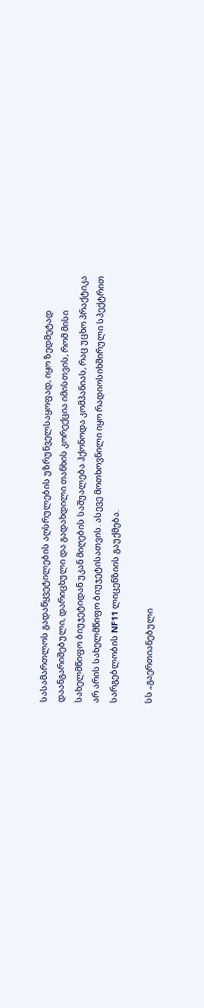სასამართლოს გადაწყვეტილების აღსრულების უზრუნველსაყოფად, იყო ზედმეტად დაანგარიშებული, დარიცხული და გადახდილი თანხის კორექცია იმისთვის, რომ მისი სახელმწიფო ბიუჯეტიდან უკან მიღების საშუალება ჰქონოდა კომპანიას, რაც უცხო პრაქტიკა არ არის სახელმწიფო ბიუჯეტისათვის. ასევე მოთხოვნილი იყო რადიოსიხშირული სპექტრით სარგებლობის NF11 ლიცენზიის გაუქმება.

სს „გაერთიანებული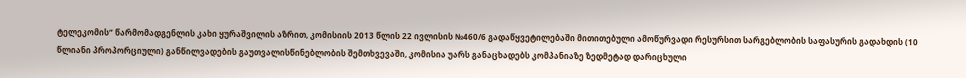ტელეკომის“ წარმომადგენლის კახი ყურაშვილის აზრით, კომისიის 2013 წლის 22 ივლისის №460/6 გადაწყვეტილებაში მითითებული ამოწურვადი რესურსით სარგებლობის საფასურის გადახდის (10 წლიანი პროპორციული) განწილვადების გაუთვალისწინებლობის შემთხვევაში, კომისია უარს განაცხადებს კომპანიაზე ზედმეტად დარიცხული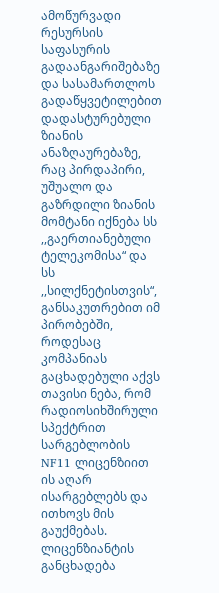ამოწურვადი რესურსის საფასურის გადაანგარიშებაზე და სასამართლოს გადაწყვეტილებით დადასტურებული ზიანის ანაზღაურებაზე, რაც პირდაპირი, უშუალო და გაზრდილი ზიანის მომტანი იქნება სს ,,გაერთიანებული ტელეკომისა“ და სს ,,სილქნეტისთვის“, განსაკუთრებით იმ პირობებში, როდესაც კომპანიას გაცხადებული აქვს თავისი ნება, რომ რადიოსიხშირული სპექტრით სარგებლობის NF11 ლიცენზიით ის აღარ ისარგებლებს და ითხოვს მის გაუქმებას. ლიცენზიანტის განცხადება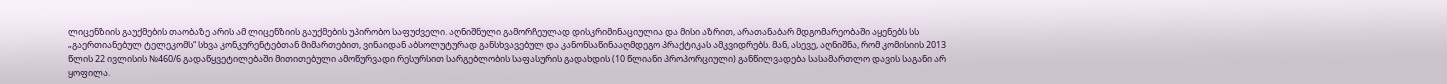ლიცენზიის გაუქმების თაობაზე არის ამ ლიცენზიის გაუქმების უპირობო საფუძველი. აღნიშნული გამორჩეულად დისკრიმინაციულია და მისი აზრით, არათანაბარ მდგომარეობაში აყენებს სს „გაერთიანებულ ტელეკომს“ სხვა კონკურენტებთან მიმართებით, ვინაიდან აბსოლუტურად განსხვავებულ და კანონსაწინააღმდეგო პრაქტიკას ამკვიდრებს. მან, ასევე, აღნიშნა, რომ კომისიის 2013 წლის 22 ივლისის №460/6 გადაწყვეტილებაში მითითებული ამოწურვადი რესურსით სარგებლობის საფასურის გადახდის (10 წლიანი პროპორციული) განწილვადება სასამართლო დავის საგანი არ ყოფილა.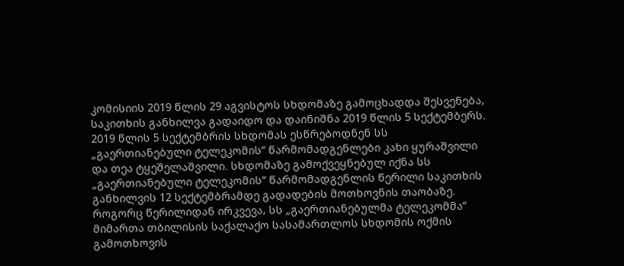კომისიის 2019 წლის 29 აგვისტოს სხდომაზე გამოცხადდა შესვენება, საკითხის განხილვა გადაიდო და დაინიშნა 2019 წლის 5 სექტემბერს. 2019 წლის 5 სექტემბრის სხდომას ესწრებოდნენ სს „გაერთიანებული ტელეკომის“ წარმომადგენლები კახი ყურაშვილი და თეა ტყეშელაშვილი. სხდომაზე გამოქვეყნებულ იქნა სს „გაერთიანებული ტელეკომის“ წარმომადგენლის წერილი საკითხის განხილვის 12 სექტემბრამდე გადადების მოთხოვნის თაობაზე. როგორც წერილიდან ირკვევა, სს „გაერთიანებულმა ტელეკომმა“ მიმართა თბილისის საქალაქო სასამართლოს სხდომის ოქმის გამოთხოვის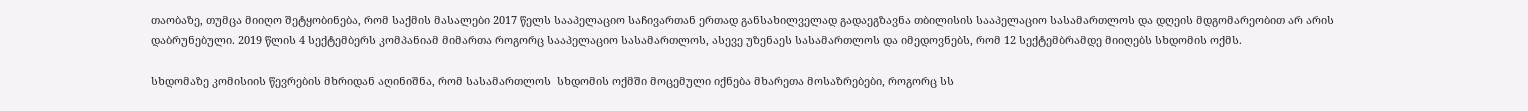თაობაზე, თუმცა მიიღო შეტყობინება, რომ საქმის მასალები 2017 წელს სააპელაციო საჩივართან ერთად განსახილველად გადაეგზავნა თბილისის სააპელაციო სასამართლოს და დღეის მდგომარეობით არ არის დაბრუნებული. 2019 წლის 4 სექტემბერს კომპანიამ მიმართა როგორც სააპელაციო სასამართლოს, ასევე უზენაეს სასამართლოს და იმედოვნებს, რომ 12 სექტემბრამდე მიიღებს სხდომის ოქმს.

სხდომაზე კომისიის წევრების მხრიდან აღინიშნა, რომ სასამართლოს  სხდომის ოქმში მოცემული იქნება მხარეთა მოსაზრებები, როგორც სს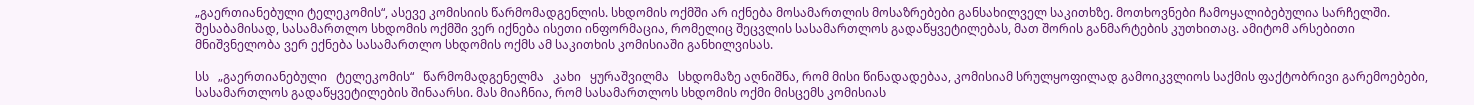„გაერთიანებული ტელეკომის“, ასევე კომისიის წარმომადგენლის. სხდომის ოქმში არ იქნება მოსამართლის მოსაზრებები განსახილველ საკითხზე. მოთხოვნები ჩამოყალიბებულია სარჩელში. შესაბამისად, სასამართლო სხდომის ოქმში ვერ იქნება ისეთი ინფორმაცია, რომელიც შეცვლის სასამართლოს გადაწყვეტილებას, მათ შორის განმარტების კუთხითაც. ამიტომ არსებითი მნიშვნელობა ვერ ექნება სასამართლო სხდომის ოქმს ამ საკითხის კომისიაში განხილვისას.

სს   „გაერთიანებული   ტელეკომის“   წარმომადგენელმა   კახი   ყურაშვილმა   სხდომაზე აღნიშნა, რომ მისი წინადადებაა, კომისიამ სრულყოფილად გამოიკვლიოს საქმის ფაქტობრივი გარემოებები, სასამართლოს გადაწყვეტილების შინაარსი. მას მიაჩნია, რომ სასამართლოს სხდომის ოქმი მისცემს კომისიას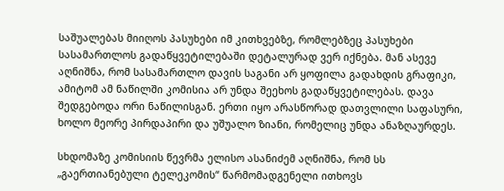საშუალებას მიიღოს პასუხები იმ კითხვებზე, რომლებზეც პასუხები სასამართლოს გადაწყვეტილებაში დეტალურად ვერ იქნება. მან ასევე აღნიშნა, რომ სასამართლო დავის საგანი არ ყოფილა გადახდის გრაფიკი, ამიტომ ამ ნაწილში კომისია არ უნდა შეეხოს გადაწყვეტილებას. დავა შედგებოდა ორი ნაწილისგან. ერთი იყო არასწორად დათვლილი საფასური, ხოლო მეორე პირდაპირი და უშუალო ზიანი, რომელიც უნდა ანაზღაურდეს.

სხდომაზე კომისიის წევრმა ელისო ასანიძემ აღნიშნა, რომ სს „გაერთიანებული ტელეკომის“ წარმომადგენელი ითხოვს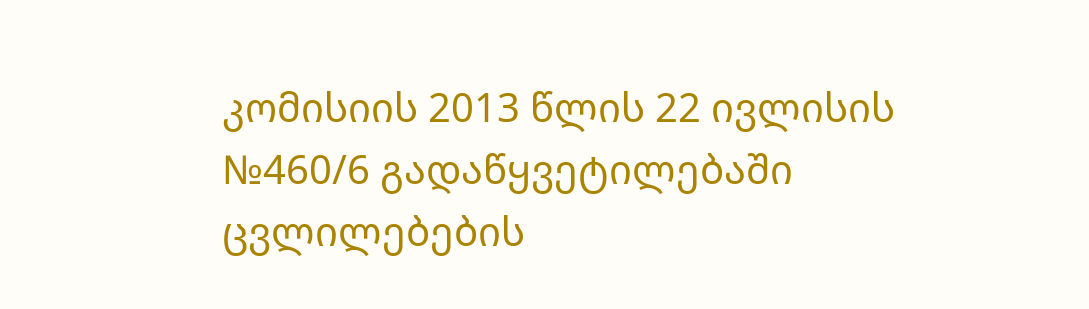კომისიის 2013 წლის 22 ივლისის №460/6 გადაწყვეტილებაში ცვლილებების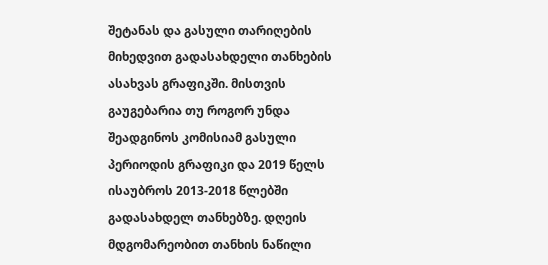შეტანას და გასული თარიღების მიხედვით გადასახდელი თანხების ასახვას გრაფიკში. მისთვის გაუგებარია თუ როგორ უნდა შეადგინოს კომისიამ გასული პერიოდის გრაფიკი და 2019 წელს ისაუბროს 2013-2018 წლებში გადასახდელ თანხებზე. დღეის მდგომარეობით თანხის ნაწილი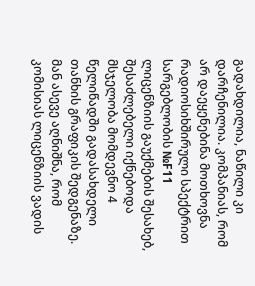გადახდილია, ნაწილი კი დარჩენილია. კომპანიას, რომ არ დაეყენებინა მოთხოვნა რადიოსიხშირული სპექტრით სარგებლობის №F11 ლიცენზიის გაუქმების შესახებ, შესაძლებელი იქნებოდა მსჯელობა მომდევნო 4 წელიწადში გადასახდელი თანხის გრაფიკის შედგენაზე. მან ასევე აღნიშნა, რომ კომისიას ლიცენზიის ვადის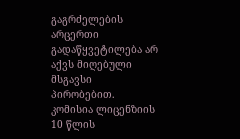გაგრძელების არცერთი გადაწყვეტილება არ აქვს მიღებული მსგავსი პირობებით. კომისია ლიცენზიის 10 წლის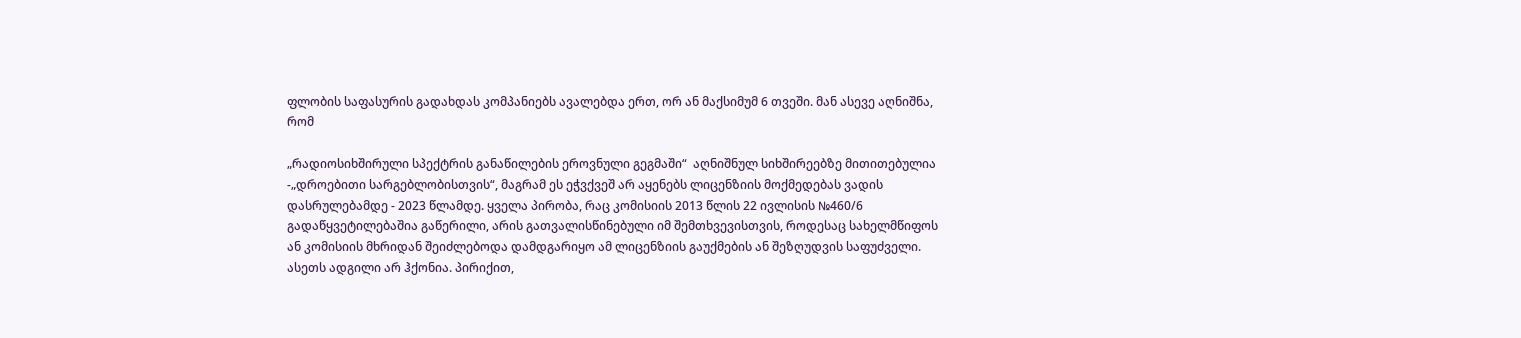ფლობის საფასურის გადახდას კომპანიებს ავალებდა ერთ, ორ ან მაქსიმუმ 6 თვეში. მან ასევე აღნიშნა, რომ

„რადიოსიხშირული სპექტრის განაწილების ეროვნული გეგმაში“  აღნიშნულ სიხშირეებზე მითითებულია -„დროებითი სარგებლობისთვის“, მაგრამ ეს ეჭვქვეშ არ აყენებს ლიცენზიის მოქმედებას ვადის დასრულებამდე - 2023 წლამდე. ყველა პირობა, რაც კომისიის 2013 წლის 22 ივლისის №460/6 გადაწყვეტილებაშია გაწერილი, არის გათვალისწინებული იმ შემთხვევისთვის, როდესაც სახელმწიფოს ან კომისიის მხრიდან შეიძლებოდა დამდგარიყო ამ ლიცენზიის გაუქმების ან შეზღუდვის საფუძველი. ასეთს ადგილი არ ჰქონია. პირიქით,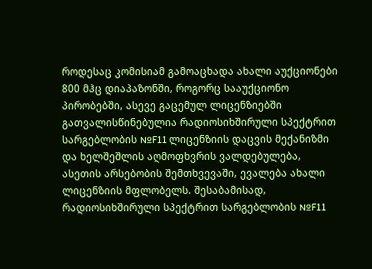როდესაც კომისიამ გამოაცხადა ახალი აუქციონები 800 მჰც დიაპაზონში, როგორც სააუქციონო პირობებში, ასევე გაცემულ ლიცენზიებში გათვალისწინებულია რადიოსიხშირული სპექტრით სარგებლობის №F11 ლიცენზიის დაცვის მექანიზმი და ხელშეშლის აღმოფხვრის ვალდებულება, ასეთის არსებობის შემთხვევაში, ევალება ახალი ლიცენზიის მფლობელს. შესაბამისად,    რადიოსიხშირული სპექტრით სარგებლობის №F11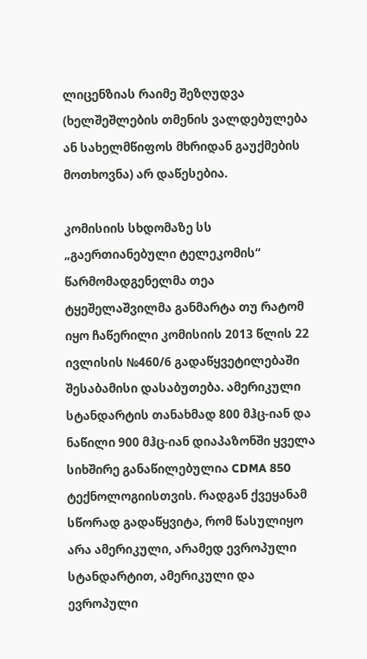ლიცენზიას რაიმე შეზღუდვა (ხელშეშლების თმენის ვალდებულება ან სახელმწიფოს მხრიდან გაუქმების მოთხოვნა) არ დაწესებია.

კომისიის სხდომაზე სს „გაერთიანებული ტელეკომის“ წარმომადგენელმა თეა ტყეშელაშვილმა განმარტა თუ რატომ იყო ჩაწერილი კომისიის 2013 წლის 22 ივლისის №460/6 გადაწყვეტილებაში შესაბამისი დასაბუთება. ამერიკული სტანდარტის თანახმად 800 მჰც-იან და ნაწილი 900 მჰც-იან დიაპაზონში ყველა სიხშირე განაწილებულია CDMA 850 ტექნოლოგიისთვის. რადგან ქვეყანამ სწორად გადაწყვიტა, რომ წასულიყო არა ამერიკული, არამედ ევროპული სტანდარტით, ამერიკული და ევროპული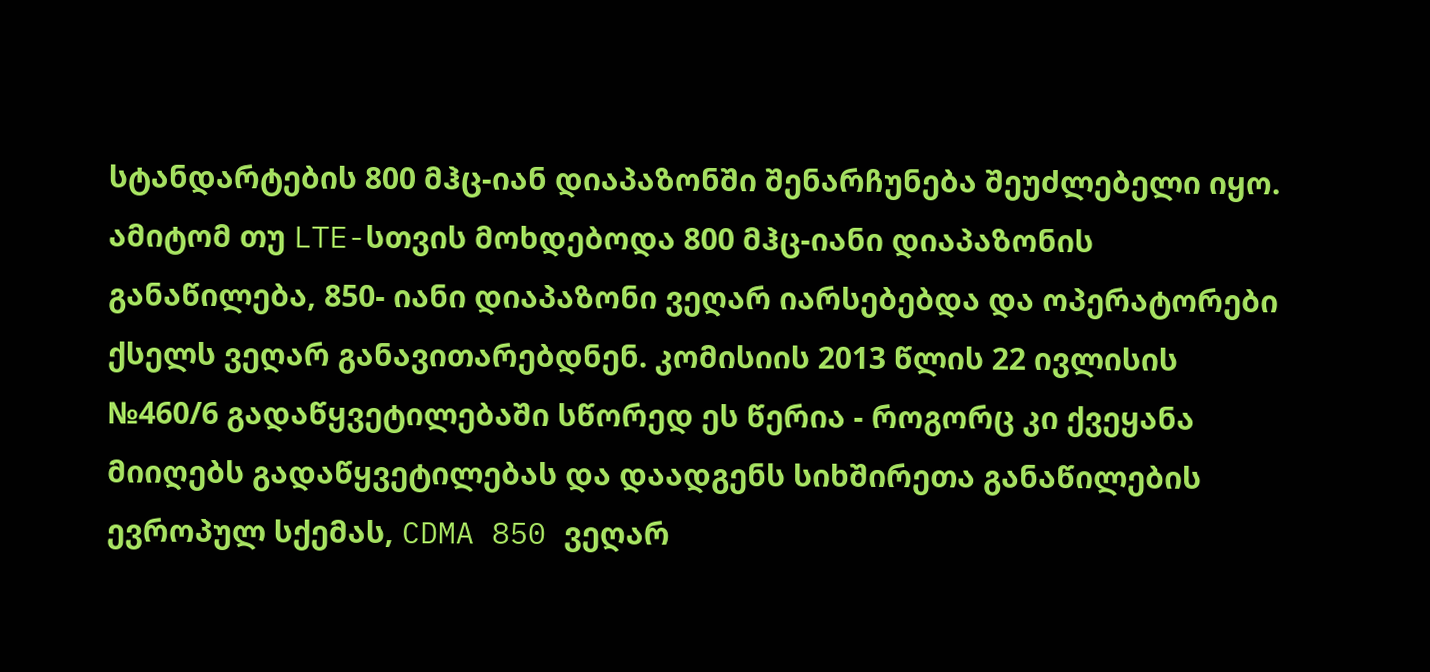სტანდარტების 800 მჰც-იან დიაპაზონში შენარჩუნება შეუძლებელი იყო. ამიტომ თუ LTE-სთვის მოხდებოდა 800 მჰც-იანი დიაპაზონის განაწილება, 850- იანი დიაპაზონი ვეღარ იარსებებდა და ოპერატორები ქსელს ვეღარ განავითარებდნენ. კომისიის 2013 წლის 22 ივლისის №460/6 გადაწყვეტილებაში სწორედ ეს წერია - როგორც კი ქვეყანა მიიღებს გადაწყვეტილებას და დაადგენს სიხშირეთა განაწილების ევროპულ სქემას, CDMA 850 ვეღარ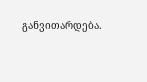განვითარდება.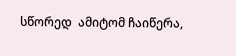სწორედ  ამიტომ ჩაიწერა,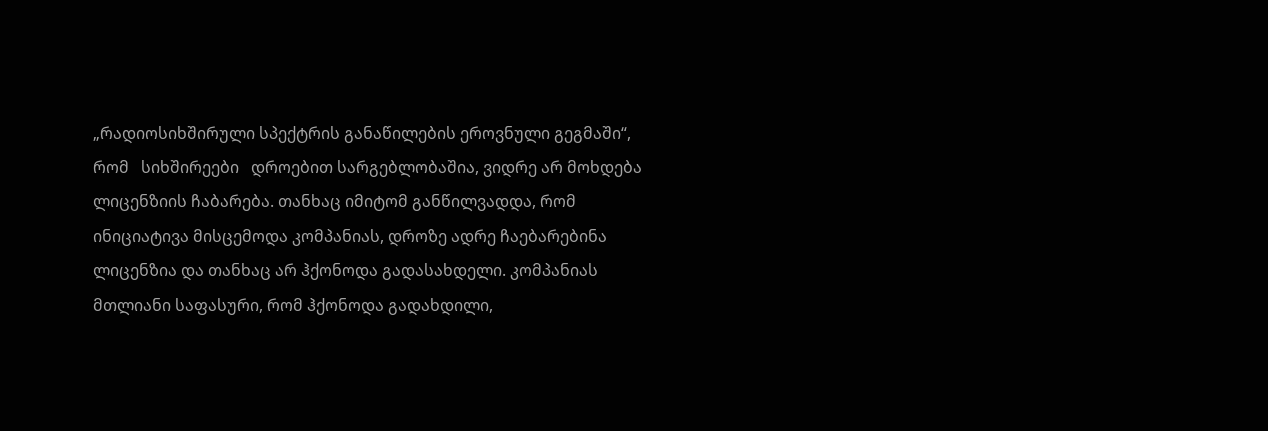„რადიოსიხშირული სპექტრის განაწილების ეროვნული გეგმაში“,   რომ   სიხშირეები   დროებით სარგებლობაშია, ვიდრე არ მოხდება ლიცენზიის ჩაბარება. თანხაც იმიტომ განწილვადდა, რომ ინიციატივა მისცემოდა კომპანიას, დროზე ადრე ჩაებარებინა ლიცენზია და თანხაც არ ჰქონოდა გადასახდელი. კომპანიას მთლიანი საფასური, რომ ჰქონოდა გადახდილი,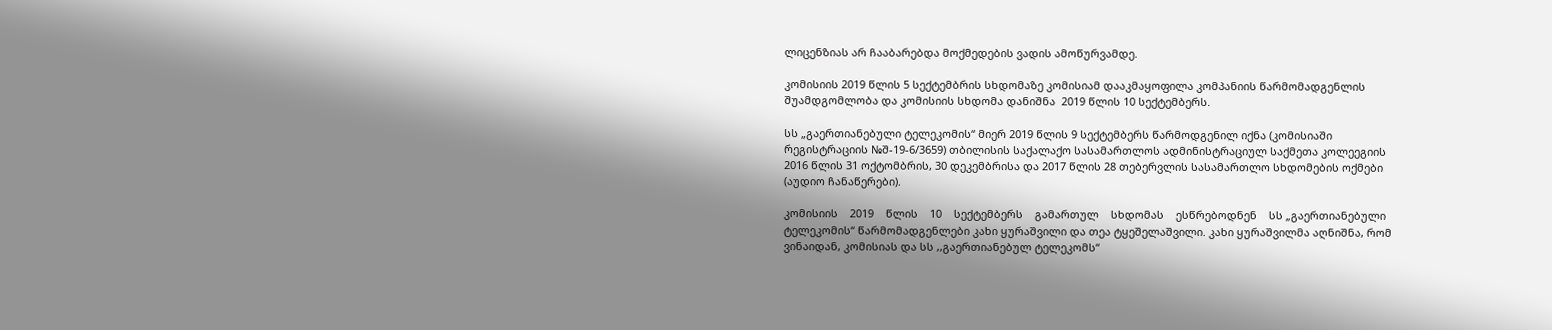ლიცენზიას არ ჩააბარებდა მოქმედების ვადის ამოწურვამდე.

კომისიის 2019 წლის 5 სექტემბრის სხდომაზე კომისიამ დააკმაყოფილა კომპანიის წარმომადგენლის შუამდგომლობა და კომისიის სხდომა დანიშნა  2019 წლის 10 სექტემბერს.

სს „გაერთიანებული ტელეკომის“ მიერ 2019 წლის 9 სექტემბერს წარმოდგენილ იქნა (კომისიაში რეგისტრაციის №შ-19-6/3659) თბილისის საქალაქო სასამართლოს ადმინისტრაციულ საქმეთა კოლეეგიის 2016 წლის 31 ოქტომბრის, 30 დეკემბრისა და 2017 წლის 28 თებერვლის სასამართლო სხდომების ოქმები (აუდიო ჩანაწერები).

კომისიის    2019    წლის    10    სექტემბერს    გამართულ    სხდომას    ესწრებოდნენ    სს „გაერთიანებული ტელეკომის“ წარმომადგენლები კახი ყურაშვილი და თეა ტყეშელაშვილი. კახი ყურაშვილმა აღნიშნა, რომ ვინაიდან, კომისიას და სს ,,გაერთიანებულ ტელეკომს“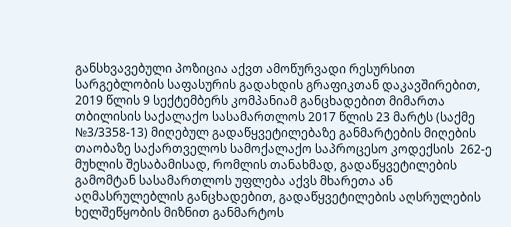განსხვავებული პოზიცია აქვთ ამოწურვადი რესურსით სარგებლობის საფასურის გადახდის გრაფიკთან დაკავშირებით, 2019 წლის 9 სექტემბერს კომპანიამ განცხადებით მიმართა  თბილისის საქალაქო სასამართლოს 2017 წლის 23 მარტს (საქმე №3/3358-13) მიღებულ გადაწყვეტილებაზე განმარტების მიღების თაობაზე საქართველოს სამოქალაქო საპროცესო კოდექსის  262-ე მუხლის შესაბამისად, რომლის თანახმად, გადაწყვეტილების გამომტან სასამართლოს უფლება აქვს მხარეთა ან აღმასრულებლის განცხადებით, გადაწყვეტილების აღსრულების ხელშეწყობის მიზნით განმარტოს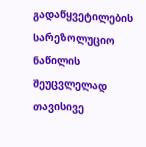გადაწყვეტილების სარეზოლუციო ნაწილის შეუცვლელად თავისივე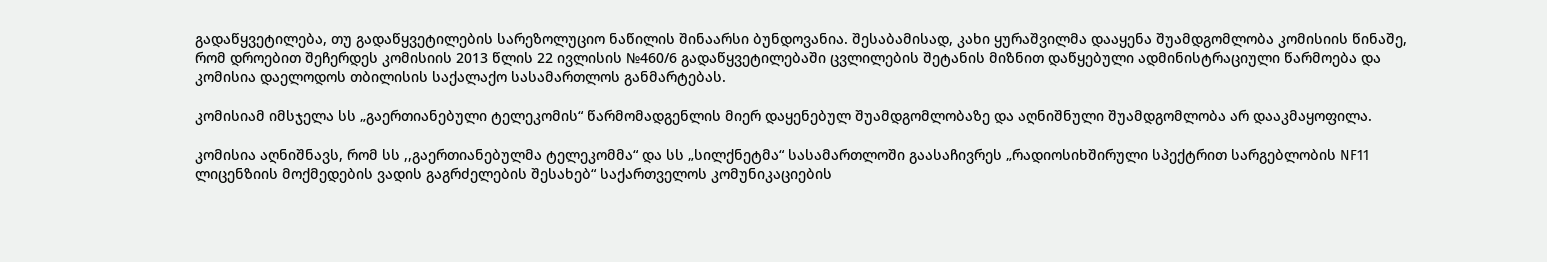გადაწყვეტილება, თუ გადაწყვეტილების სარეზოლუციო ნაწილის შინაარსი ბუნდოვანია. შესაბამისად, კახი ყურაშვილმა დააყენა შუამდგომლობა კომისიის წინაშე, რომ დროებით შეჩერდეს კომისიის 2013 წლის 22 ივლისის №460/6 გადაწყვეტილებაში ცვლილების შეტანის მიზნით დაწყებული ადმინისტრაციული წარმოება და კომისია დაელოდოს თბილისის საქალაქო სასამართლოს განმარტებას.

კომისიამ იმსჯელა სს „გაერთიანებული ტელეკომის“ წარმომადგენლის მიერ დაყენებულ შუამდგომლობაზე და აღნიშნული შუამდგომლობა არ დააკმაყოფილა.

კომისია აღნიშნავს, რომ სს ,,გაერთიანებულმა ტელეკომმა“ და სს „სილქნეტმა“ სასამართლოში გაასაჩივრეს „რადიოსიხშირული სპექტრით სარგებლობის NF11 ლიცენზიის მოქმედების ვადის გაგრძელების შესახებ“ საქართველოს კომუნიკაციების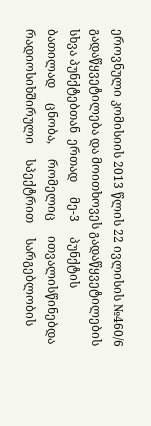ეროვნული კომისიის 2013 წლის 22 ივლისის №460/6 გადაწყვეტილება და მოითხოვეს გადაწყვეტილების სხვა პუნქტებთან  ერთად     მე-3     პუნქტის     ბათილად     ცნობა,     რომელიც     ითვალისწინებდა რადიოსიხშირული     სპექტრით     სარგებლობის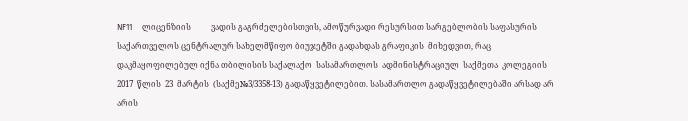NF11     ლიცენზიის          ვადის გაგრძელებისთვის, ამოწურვადი რესურსით სარგებლობის საფასურის საქართველოს ცენტრალურ სახელმწიფო ბიუჯეტში გადახდას გრაფიკის  მიხედვით, რაც დაკმაყოფილებულ იქნა თბილისის საქალაქო  სასამართლოს  ადმინისტრაციულ  საქმეთა  კოლეგიის  2017  წლის  23  მარტის  (საქმე№3/3358-13) გადაწყვეტილებით. სასამართლო გადაწყვეტილებაში არსად არ არის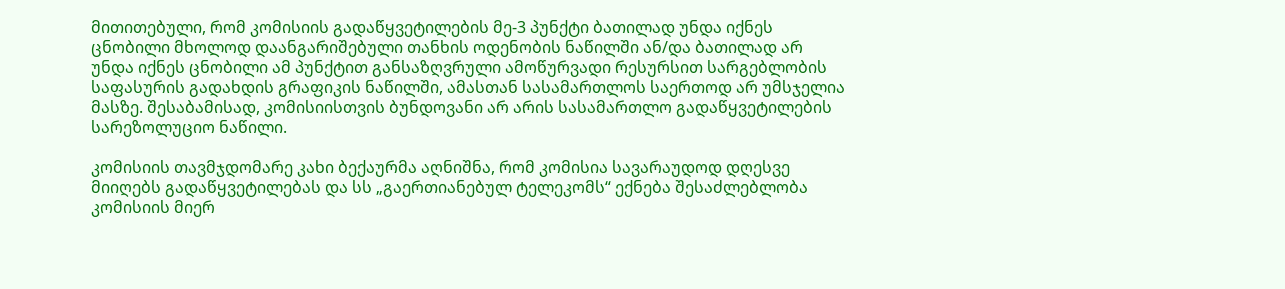მითითებული, რომ კომისიის გადაწყვეტილების მე-3 პუნქტი ბათილად უნდა იქნეს ცნობილი მხოლოდ დაანგარიშებული თანხის ოდენობის ნაწილში ან/და ბათილად არ უნდა იქნეს ცნობილი ამ პუნქტით განსაზღვრული ამოწურვადი რესურსით სარგებლობის საფასურის გადახდის გრაფიკის ნაწილში, ამასთან სასამართლოს საერთოდ არ უმსჯელია მასზე. შესაბამისად, კომისიისთვის ბუნდოვანი არ არის სასამართლო გადაწყვეტილების სარეზოლუციო ნაწილი.

კომისიის თავმჯდომარე კახი ბექაურმა აღნიშნა, რომ კომისია სავარაუდოდ დღესვე მიიღებს გადაწყვეტილებას და სს „გაერთიანებულ ტელეკომს“ ექნება შესაძლებლობა კომისიის მიერ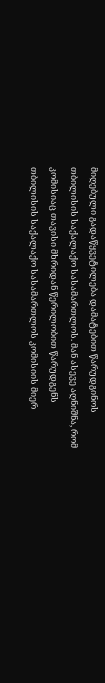მიღებული გადაწყვეტილება დამატებით წარუდგინოს თბილისის საქალაქო სასამართლოს. მან ასევე აღნიშნა, რომ კომისიაც თავისი მხრიდან წერილობით წარუდგენს თბილისის საქალაქო სასამართლოს კომისიის მიერ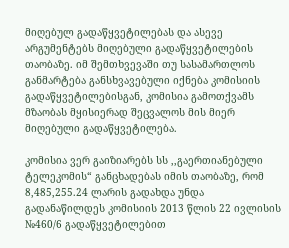მიღებულ გადაწყვეტილებას და ასევე არგუმენტებს მიღებული გადაწყვეტილების თაობაზე. იმ შემთხვევაში თუ სასამართლოს განმარტება განსხვავებული იქნება კომისიის გადაწყვეტილებისგან, კომისია გამოთქვამს მზაობას მყისიერად შეცვალოს მის მიერ მიღებული გადაწყვეტილება.

კომისია ვერ გაიზიარებს სს ,,გაერთიანებული ტელეკომის“ განცხადებას იმის თაობაზე, რომ 8,485,255.24 ლარის გადახდა უნდა გადანაწილდეს კომისიის 2013 წლის 22 ივლისის №460/6 გადაწყვეტილებით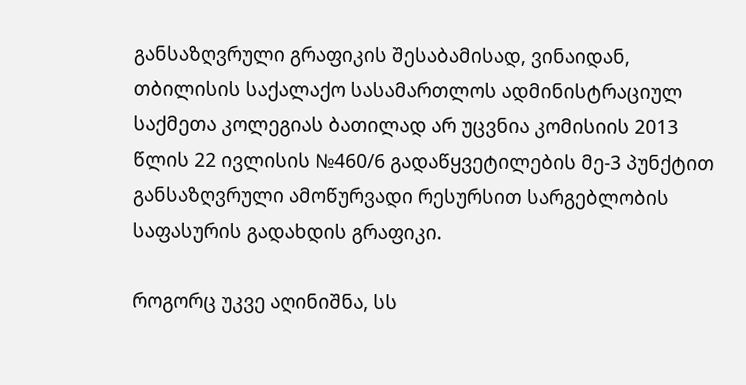განსაზღვრული გრაფიკის შესაბამისად, ვინაიდან, თბილისის საქალაქო სასამართლოს ადმინისტრაციულ საქმეთა კოლეგიას ბათილად არ უცვნია კომისიის 2013 წლის 22 ივლისის №460/6 გადაწყვეტილების მე-3 პუნქტით განსაზღვრული ამოწურვადი რესურსით სარგებლობის საფასურის გადახდის გრაფიკი.

როგორც უკვე აღინიშნა, სს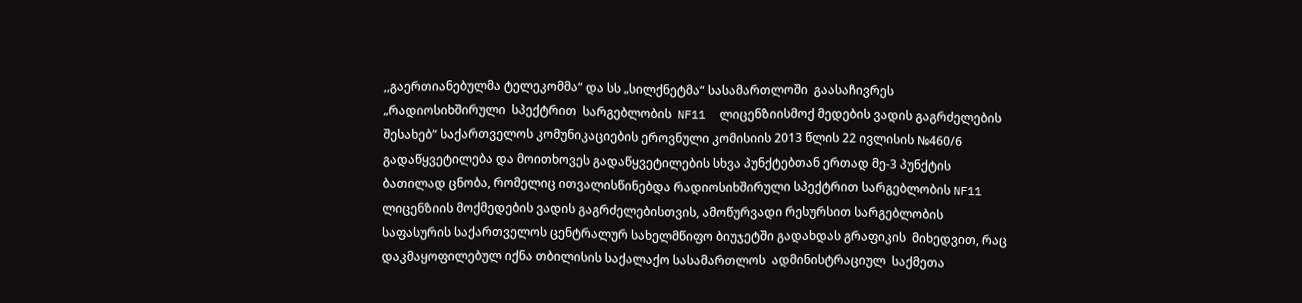,,გაერთიანებულმა ტელეკომმა“ და სს „სილქნეტმა“ სასამართლოში  გაასაჩივრეს  „რადიოსიხშირული  სპექტრით  სარგებლობის  NF11  ლიცენზიისმოქ მედების ვადის გაგრძელების შესახებ“ საქართველოს კომუნიკაციების ეროვნული კომისიის 2013 წლის 22 ივლისის №460/6 გადაწყვეტილება და მოითხოვეს გადაწყვეტილების სხვა პუნქტებთან ერთად მე-3 პუნქტის ბათილად ცნობა, რომელიც ითვალისწინებდა რადიოსიხშირული სპექტრით სარგებლობის NF11 ლიცენზიის მოქმედების ვადის გაგრძელებისთვის, ამოწურვადი რესურსით სარგებლობის საფასურის საქართველოს ცენტრალურ სახელმწიფო ბიუჯეტში გადახდას გრაფიკის  მიხედვით, რაც დაკმაყოფილებულ იქნა თბილისის საქალაქო სასამართლოს  ადმინისტრაციულ  საქმეთა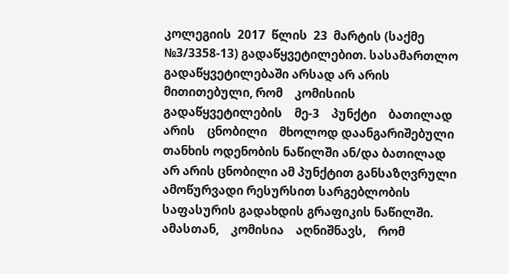კოლეგიის  2017  წლის  23  მარტის (საქმე №3/3358-13) გადაწყვეტილებით. სასამართლო გადაწყვეტილებაში არსად არ არის მითითებული, რომ    კომისიის    გადაწყვეტილების    მე-3    პუნქტი    ბათილად    არის    ცნობილი    მხოლოდ დაანგარიშებული თანხის ოდენობის ნაწილში ან/და ბათილად არ არის ცნობილი ამ პუნქტით განსაზღვრული ამოწურვადი რესურსით სარგებლობის საფასურის გადახდის გრაფიკის ნაწილში. ამასთან,    კომისია    აღნიშნავს,    რომ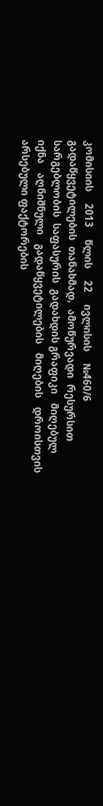კომისიის    2013    წლის    22    ივლისის    №460/6 გადაწყვეტილების  თანახმად,  ამოწურვადი  რესურსით  სარგებლობის  საფასურის  გადახდის გრაფიკი   მიღებულ   იქნა   აღნიშნული   გადაწყვეტილების   მიღების   დროისთვის   არსებული ფაქტორების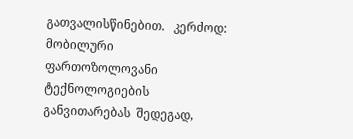გათვალისწინებით.   კერძოდ:   მობილური   ფართოზოლოვანი   ტექნოლოგიების განვითარებას  შედეგად,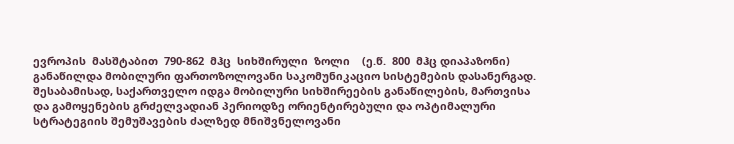ევროპის  მასშტაბით  790-862  მჰც  სიხშირული  ზოლი    (ე.წ.  800  მჰც დიაპაზონი) განაწილდა მობილური ფართოზოლოვანი საკომუნიკაციო სისტემების დასანერგად. შესაბამისად, საქართველო იდგა მობილური სიხშირეების განაწილების, მართვისა და გამოყენების გრძელვადიან პერიოდზე ორიენტირებული და ოპტიმალური სტრატეგიის შემუშავების ძალზედ მნიშვნელოვანი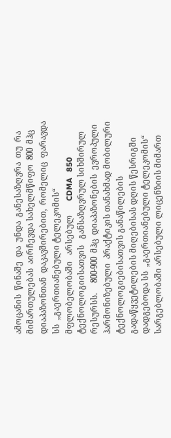ამოცანის  წინაშე  და  უნდა  განესაზღვრა  თუ  რა  მიმართულებას  აირჩევდა სახელმწიფო  800  მჰც  დიაპაზონთან  დაკავშირებით,  რომელიც  ფარავდა  სს  ,,გაერთიანებული ტელეკომის“   მფლობელობაში   არსებულ       CDMA   850   ტექნოლოგიისათვის   განსაზღვრულ სიხშირულ  რესურსს.     800-900  მჰც  დიაპაზონების  ევროპული  ჰარმონიზებული  პრაქტიკის თანახმად მობილური ტექნოლოგიებისათვის განაწილების გადაწყვეტილების მიღებისას დღის წესრიგში დადგებოდა სს  „გაერთიანებული ტელეკომის“ სარგებლობაში არსებული ლიცენზიის მიმართ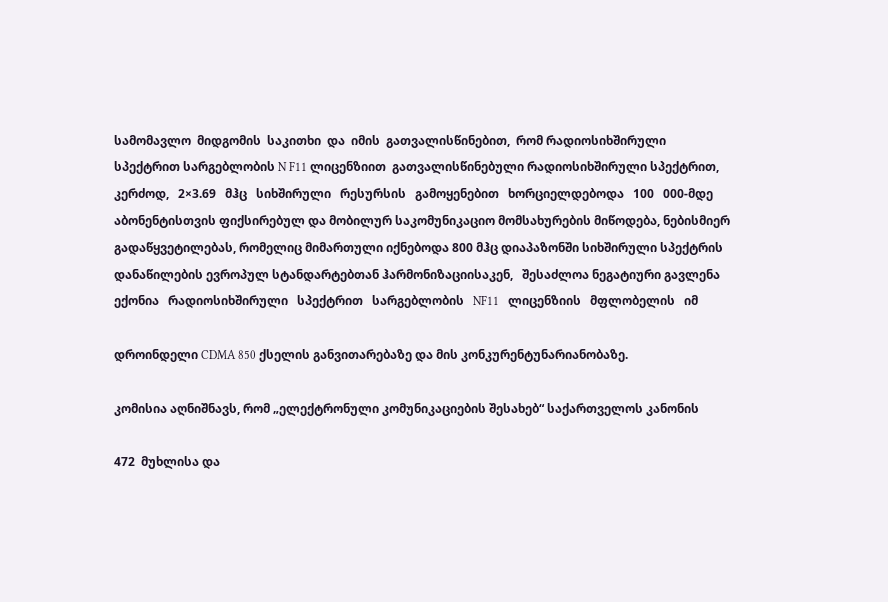სამომავლო  მიდგომის  საკითხი  და  იმის  გათვალისწინებით,  რომ რადიოსიხშირული სპექტრით სარგებლობის N F11 ლიცენზიით  გათვალისწინებული რადიოსიხშირული სპექტრით, კერძოდ,   2×3.69   მჰც   სიხშირული   რესურსის   გამოყენებით   ხორციელდებოდა   100   000-მდე აბონენტისთვის ფიქსირებულ და მობილურ საკომუნიკაციო მომსახურების მიწოდება, ნებისმიერ გადაწყვეტილებას, რომელიც მიმართული იქნებოდა 800 მჰც დიაპაზონში სიხშირული სპექტრის დანაწილების ევროპულ სტანდარტებთან ჰარმონიზაციისაკენ,   შესაძლოა ნეგატიური გავლენა ექონია   რადიოსიხშირული   სპექტრით   სარგებლობის   NF11   ლიცენზიის   მფლობელის   იმ

დროინდელი CDMA 850 ქსელის განვითარებაზე და მის კონკურენტუნარიანობაზე.

კომისია აღნიშნავს, რომ „ელექტრონული კომუნიკაციების შესახებ“ საქართველოს კანონის

472  მუხლისა და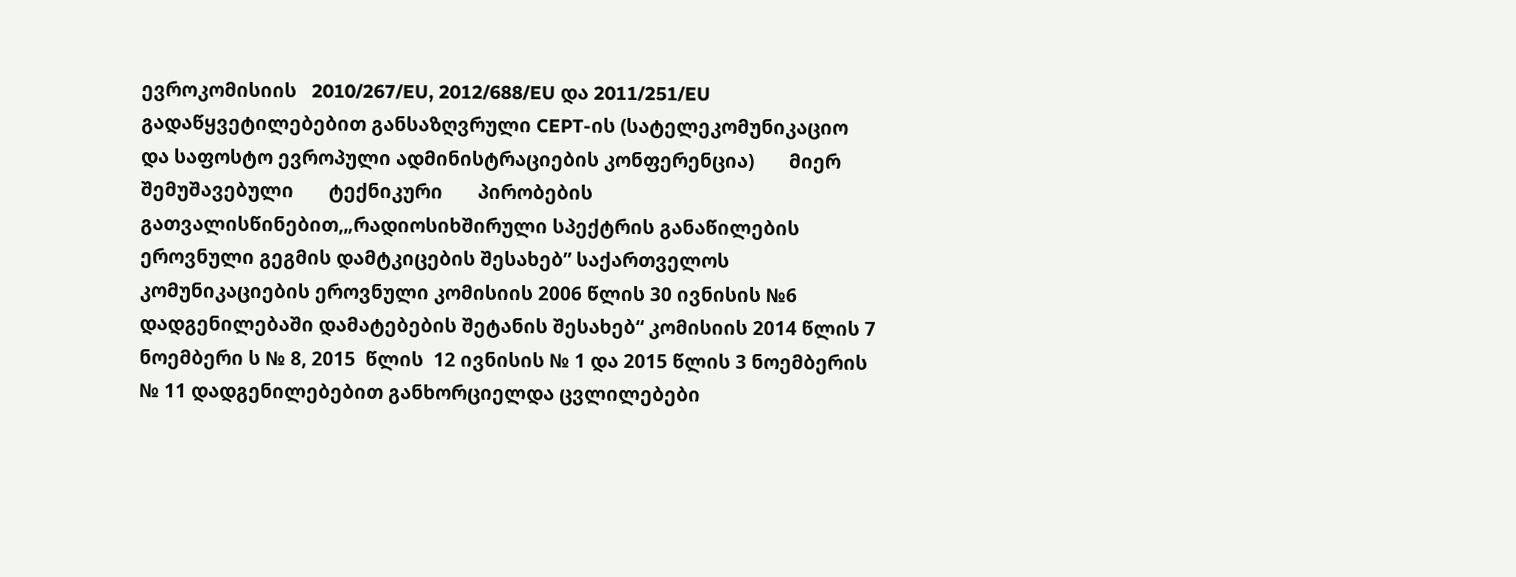ევროკომისიის   2010/267/EU, 2012/688/EU და 2011/251/EU გადაწყვეტილებებით განსაზღვრული CEPT-ის (სატელეკომუნიკაციო და საფოსტო ევროპული ადმინისტრაციების კონფერენცია)       მიერ       შემუშავებული       ტექნიკური       პირობების       გათვალისწინებით,„რადიოსიხშირული სპექტრის განაწილების ეროვნული გეგმის დამტკიცების შესახებ” საქართველოს კომუნიკაციების ეროვნული კომისიის 2006 წლის 30 ივნისის №6 დადგენილებაში დამატებების შეტანის შესახებ“ კომისიის 2014 წლის 7 ნოემბერი ს № 8, 2015  წლის  12 ივნისის № 1 და 2015 წლის 3 ნოემბერის № 11 დადგენილებებით განხორციელდა ცვლილებები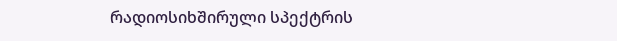რადიოსიხშირული სპექტრის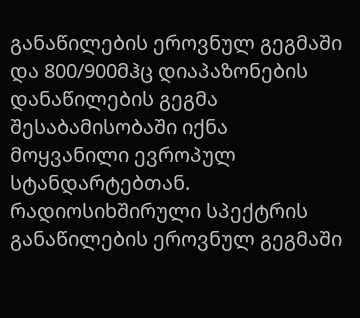განაწილების ეროვნულ გეგმაში და 800/900მჰც დიაპაზონების დანაწილების გეგმა შესაბამისობაში იქნა მოყვანილი ევროპულ სტანდარტებთან. რადიოსიხშირული სპექტრის განაწილების ეროვნულ გეგმაში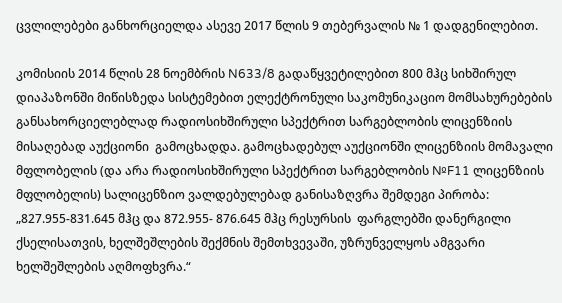ცვლილებები განხორციელდა ასევე 2017 წლის 9 თებერვალის № 1 დადგენილებით.

კომისიის 2014 წლის 28 ნოემბრის N633/8 გადაწყვეტილებით 800 მჰც სიხშირულ დიაპაზონში მიწისზედა სისტემებით ელექტრონული საკომუნიკაციო მომსახურებების განსახორციელებლად რადიოსიხშირული სპექტრით სარგებლობის ლიცენზიის მისაღებად აუქციონი  გამოცხადდა. გამოცხადებულ აუქციონში ლიცენზიის მომავალი მფლობელის (და არა რადიოსიხშირული სპექტრით სარგებლობის №F11 ლიცენზიის მფლობელის) სალიცენზიო ვალდებულებად განისაზღვრა შემდეგი პირობა: „827.955-831.645 მჰც და 872.955- 876.645 მჰც რესურსის  ფარგლებში დანერგილი ქსელისათვის, ხელშეშლების შექმნის შემთხვევაში, უზრუნველყოს ამგვარი ხელშეშლების აღმოფხვრა.“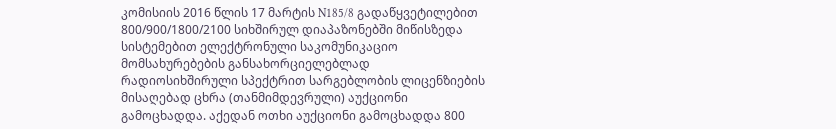კომისიის 2016 წლის 17 მარტის N185/8 გადაწყვეტილებით 800/900/1800/2100 სიხშირულ დიაპაზონებში მიწისზედა სისტემებით ელექტრონული საკომუნიკაციო მომსახურებების განსახორციელებლად რადიოსიხშირული სპექტრით სარგებლობის ლიცენზიების მისაღებად ცხრა (თანმიმდევრული) აუქციონი გამოცხადდა. აქედან ოთხი აუქციონი გამოცხადდა 800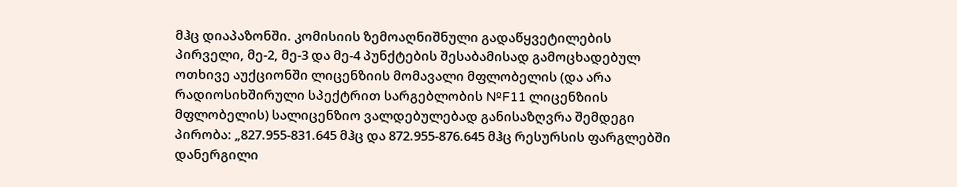მჰც დიაპაზონში. კომისიის ზემოაღნიშნული გადაწყვეტილების პირველი, მე-2, მე-3 და მე-4 პუნქტების შესაბამისად გამოცხადებულ ოთხივე აუქციონში ლიცენზიის მომავალი მფლობელის (და არა რადიოსიხშირული სპექტრით სარგებლობის №F11 ლიცენზიის მფლობელის) სალიცენზიო ვალდებულებად განისაზღვრა შემდეგი პირობა: „827.955-831.645 მჰც და 872.955-876.645 მჰც რესურსის ფარგლებში დანერგილი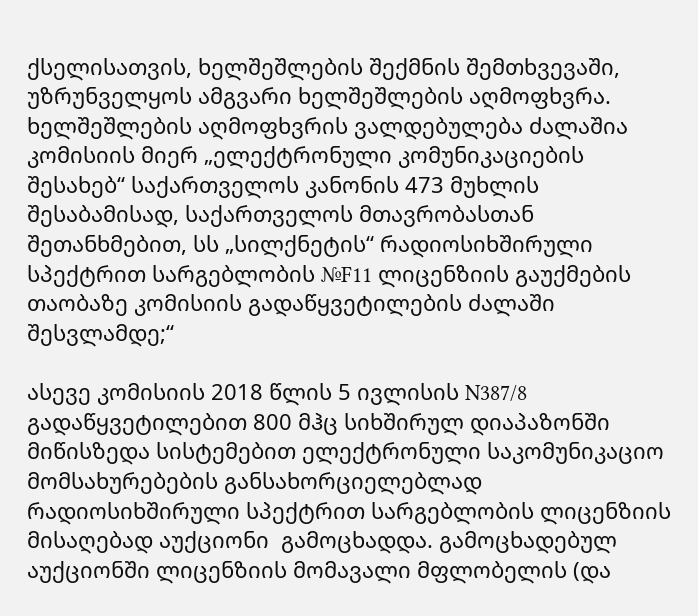ქსელისათვის, ხელშეშლების შექმნის შემთხვევაში, უზრუნველყოს ამგვარი ხელშეშლების აღმოფხვრა. ხელშეშლების აღმოფხვრის ვალდებულება ძალაშია კომისიის მიერ „ელექტრონული კომუნიკაციების შესახებ“ საქართველოს კანონის 473 მუხლის შესაბამისად, საქართველოს მთავრობასთან შეთანხმებით, სს „სილქნეტის“ რადიოსიხშირული სპექტრით სარგებლობის №F11 ლიცენზიის გაუქმების თაობაზე კომისიის გადაწყვეტილების ძალაში შესვლამდე;“

ასევე კომისიის 2018 წლის 5 ივლისის N387/8 გადაწყვეტილებით 800 მჰც სიხშირულ დიაპაზონში მიწისზედა სისტემებით ელექტრონული საკომუნიკაციო მომსახურებების განსახორციელებლად რადიოსიხშირული სპექტრით სარგებლობის ლიცენზიის მისაღებად აუქციონი  გამოცხადდა. გამოცხადებულ აუქციონში ლიცენზიის მომავალი მფლობელის (და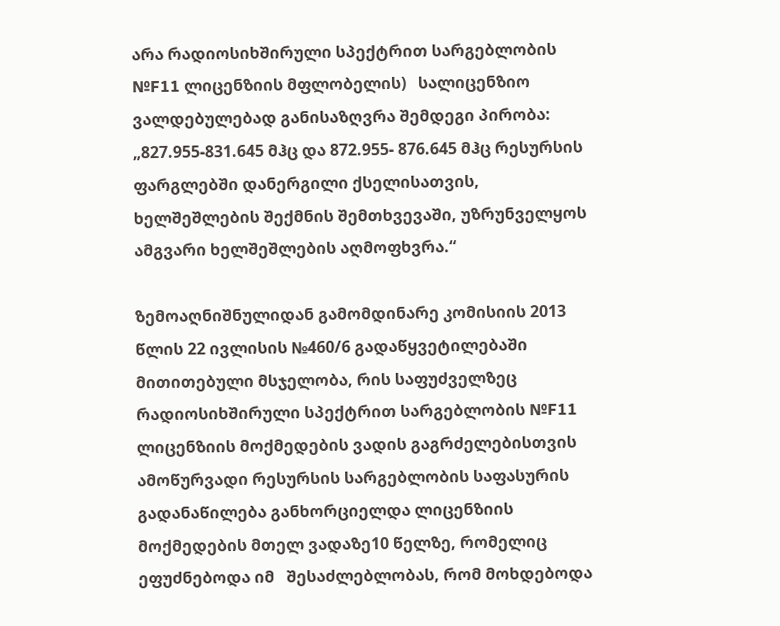არა რადიოსიხშირული სპექტრით სარგებლობის №F11 ლიცენზიის მფლობელის)   სალიცენზიო ვალდებულებად განისაზღვრა შემდეგი პირობა: „827.955-831.645 მჰც და 872.955- 876.645 მჰც რესურსის  ფარგლებში დანერგილი ქსელისათვის, ხელშეშლების შექმნის შემთხვევაში, უზრუნველყოს ამგვარი ხელშეშლების აღმოფხვრა.“

ზემოაღნიშნულიდან გამომდინარე კომისიის 2013 წლის 22 ივლისის №460/6 გადაწყვეტილებაში მითითებული მსჯელობა, რის საფუძველზეც რადიოსიხშირული სპექტრით სარგებლობის №F11 ლიცენზიის მოქმედების ვადის გაგრძელებისთვის ამოწურვადი რესურსის სარგებლობის საფასურის გადანაწილება განხორციელდა ლიცენზიის მოქმედების მთელ ვადაზე10 წელზე, რომელიც ეფუძნებოდა იმ   შესაძლებლობას, რომ მოხდებოდა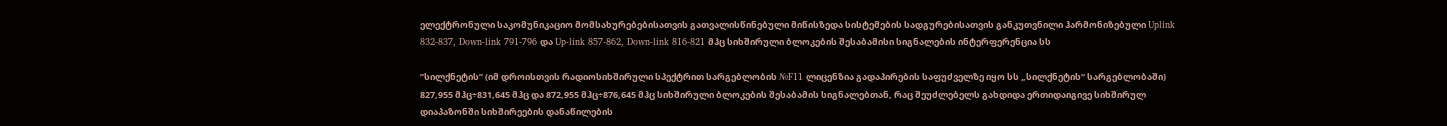ელექტრონული საკომუნიკაციო მომსახურებებისათვის გათვალისწინებული მიწისზედა სისტემების სადგურებისათვის განკუთვნილი ჰარმონიზებული Uplink 832-837, Down-link 791-796 და Up-link 857-862, Down-link 816-821 მჰც სიხშირული ბლოკების შესაბამისი სიგნალების ინტერფერენცია სს

”სილქნეტის” (იმ დროისთვის რადიოსიხშირული სპექტრით სარგებლობის №F11 ლიცენზია გადაპირების საფუძველზე იყო სს „სილქნეტის“ სარგებლობაში) 827,955 მჰც÷831,645 მჰც და 872,955 მჰც÷876,645 მჰც სიხშირული ბლოკების შესაბამის სიგნალებთან, რაც შეუძლებელს გახდიდა ერთიდაიგივე სიხშირულ დიაპაზონში სიხშირეების დანაწილების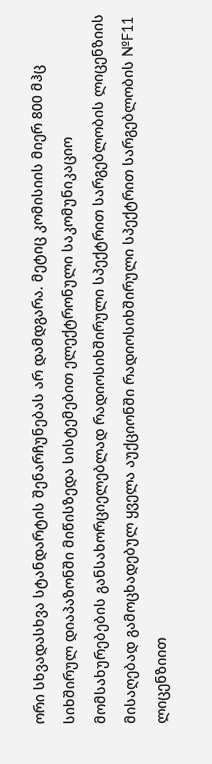ორი სხვადასხვა სტანდარტის შენარჩუნებას არ დამდგარა. მეტიც კომისიის მიერ 800 მჰც სიხშირულ დიაპაზონში მიწისზედა სისტემებით ელექტრონული საკომუნიკაციო მომსახურებების განსახორციელებლად რადიოსიხშირული სპექტრით სარგებლობის ლიცენზიის მისაღებად გამოცხადებულ ყველა აუქციონში რადიოსიხშირული სპექტრით სარგებლობის №F11 ლიცენზიით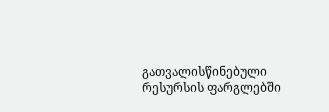გათვალისწინებული რესურსის ფარგლებში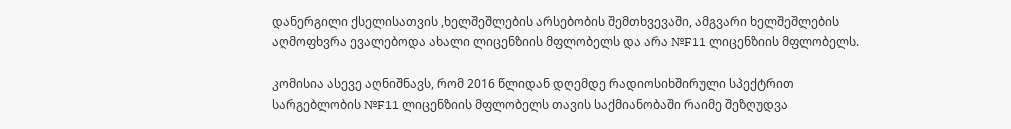დანერგილი ქსელისათვის ,ხელშეშლების არსებობის შემთხვევაში, ამგვარი ხელშეშლების აღმოფხვრა ევალებოდა ახალი ლიცენზიის მფლობელს და არა №F11 ლიცენზიის მფლობელს.

კომისია ასევე აღნიშნავს, რომ 2016 წლიდან დღემდე რადიოსიხშირული სპექტრით სარგებლობის №F11 ლიცენზიის მფლობელს თავის საქმიანობაში რაიმე შეზღუდვა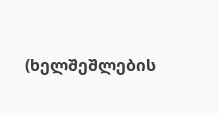(ხელშეშლების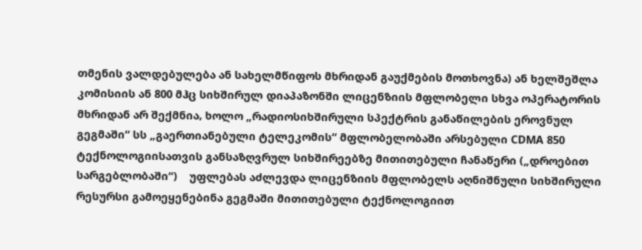თმენის ვალდებულება ან სახელმწიფოს მხრიდან გაუქმების მოთხოვნა) ან ხელშეშლა კომისიის ან 800 მჰც სიხშირულ დიაპაზონში ლიცენზიის მფლობელი სხვა ოპერატორის მხრიდან არ შექმნია, ხოლო „რადიოსიხშირული სპექტრის განაწილების ეროვნულ გეგმაში“ სს „გაერთიანებული ტელეკომის“ მფლობელობაში არსებული CDMA 850 ტექნოლოგიისათვის განსაზღვრულ სიხშირეებზე მითითებული ჩანაწერი („დროებით სარგებლობაში“)    უფლებას აძლევდა ლიცენზიის მფლობელს აღნიშნული სიხშირული რესურსი გამოეყენებინა გეგმაში მითითებული ტექნოლოგიით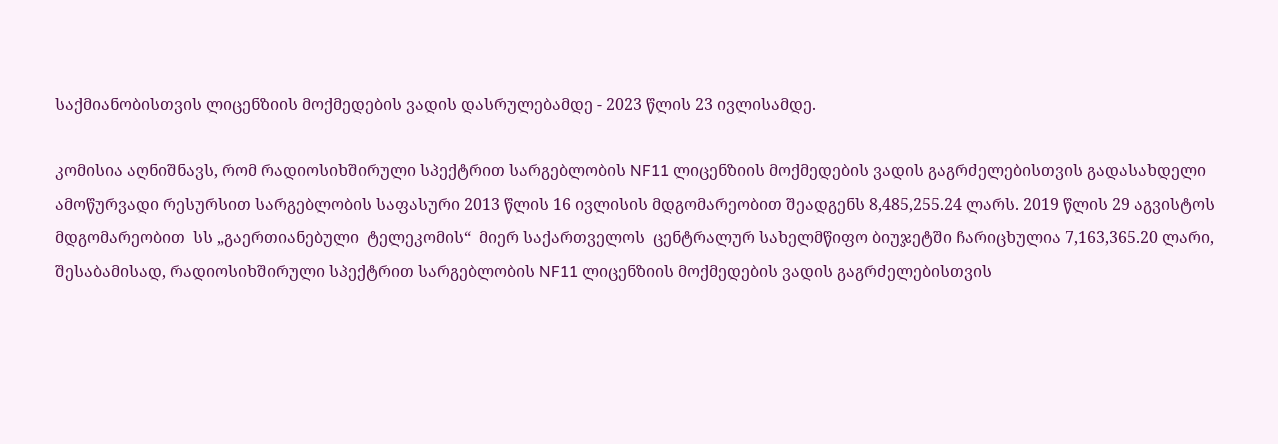საქმიანობისთვის ლიცენზიის მოქმედების ვადის დასრულებამდე - 2023 წლის 23 ივლისამდე.

კომისია აღნიშნავს, რომ რადიოსიხშირული სპექტრით სარგებლობის NF11 ლიცენზიის მოქმედების ვადის გაგრძელებისთვის გადასახდელი ამოწურვადი რესურსით სარგებლობის საფასური 2013 წლის 16 ივლისის მდგომარეობით შეადგენს 8,485,255.24 ლარს. 2019 წლის 29 აგვისტოს მდგომარეობით  სს „გაერთიანებული  ტელეკომის“  მიერ საქართველოს  ცენტრალურ სახელმწიფო ბიუჯეტში ჩარიცხულია 7,163,365.20 ლარი, შესაბამისად, რადიოსიხშირული სპექტრით სარგებლობის NF11 ლიცენზიის მოქმედების ვადის გაგრძელებისთვის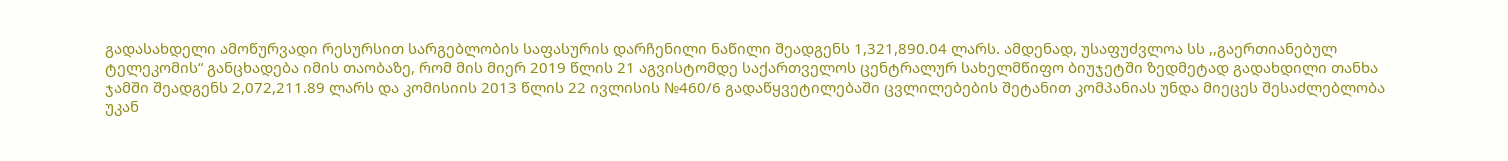გადასახდელი ამოწურვადი რესურსით სარგებლობის საფასურის დარჩენილი ნაწილი შეადგენს 1,321,890.04 ლარს. ამდენად, უსაფუძვლოა სს ,,გაერთიანებულ ტელეკომის“ განცხადება იმის თაობაზე, რომ მის მიერ 2019 წლის 21 აგვისტომდე საქართველოს ცენტრალურ სახელმწიფო ბიუჯეტში ზედმეტად გადახდილი თანხა ჯამში შეადგენს 2,072,211.89 ლარს და კომისიის 2013 წლის 22 ივლისის №460/6 გადაწყვეტილებაში ცვლილებების შეტანით კომპანიას უნდა მიეცეს შესაძლებლობა უკან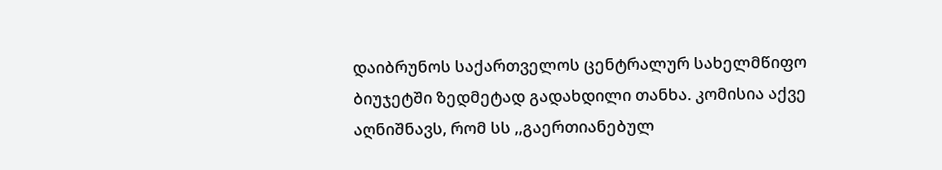დაიბრუნოს საქართველოს ცენტრალურ სახელმწიფო ბიუჯეტში ზედმეტად გადახდილი თანხა. კომისია აქვე აღნიშნავს, რომ სს ,,გაერთიანებულ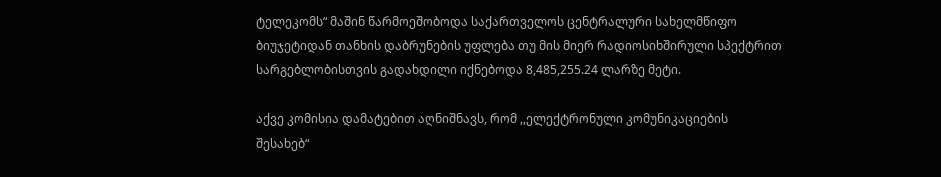ტელეკომს“ მაშინ წარმოეშობოდა საქართველოს ცენტრალური სახელმწიფო ბიუჯეტიდან თანხის დაბრუნების უფლება თუ მის მიერ რადიოსიხშირული სპექტრით სარგებლობისთვის გადახდილი იქნებოდა 8,485,255.24 ლარზე მეტი.

აქვე კომისია დამატებით აღნიშნავს, რომ ,,ელექტრონული კომუნიკაციების შესახებ“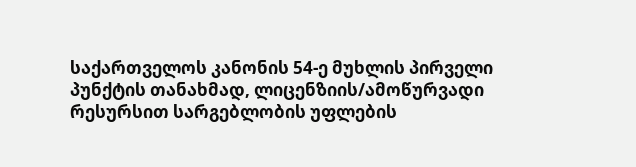საქართველოს კანონის 54-ე მუხლის პირველი პუნქტის თანახმად, ლიცენზიის/ამოწურვადი რესურსით სარგებლობის უფლების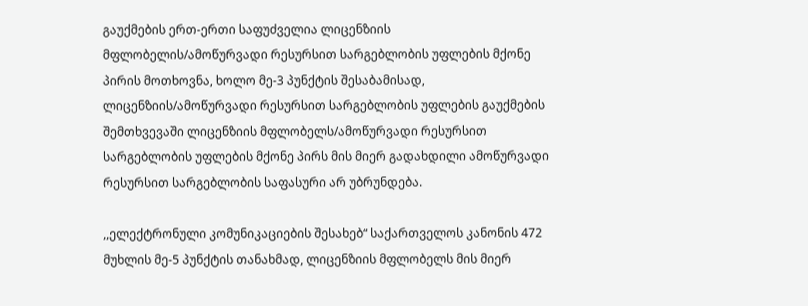გაუქმების ერთ-ერთი საფუძველია ლიცენზიის მფლობელის/ამოწურვადი რესურსით სარგებლობის უფლების მქონე პირის მოთხოვნა, ხოლო მე-3 პუნქტის შესაბამისად, ლიცენზიის/ამოწურვადი რესურსით სარგებლობის უფლების გაუქმების შემთხვევაში ლიცენზიის მფლობელს/ამოწურვადი რესურსით სარგებლობის უფლების მქონე პირს მის მიერ გადახდილი ამოწურვადი რესურსით სარგებლობის საფასური არ უბრუნდება.

,,ელექტრონული კომუნიკაციების შესახებ“ საქართველოს კანონის 472 მუხლის მე-5 პუნქტის თანახმად, ლიცენზიის მფლობელს მის მიერ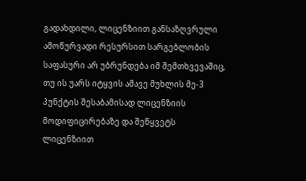გადახდილი, ლიცენზიით განსაზღვრული ამოწურვადი რესურსით სარგებლობის საფასური არ უბრუნდება იმ შემთხვევაშიც, თუ ის უარს იტყვის ამავე მუხლის მე-3 პუნქტის შესაბამისად ლიცენზიის მოდიფიცირებაზე და შეწყვეტს ლიცენზიით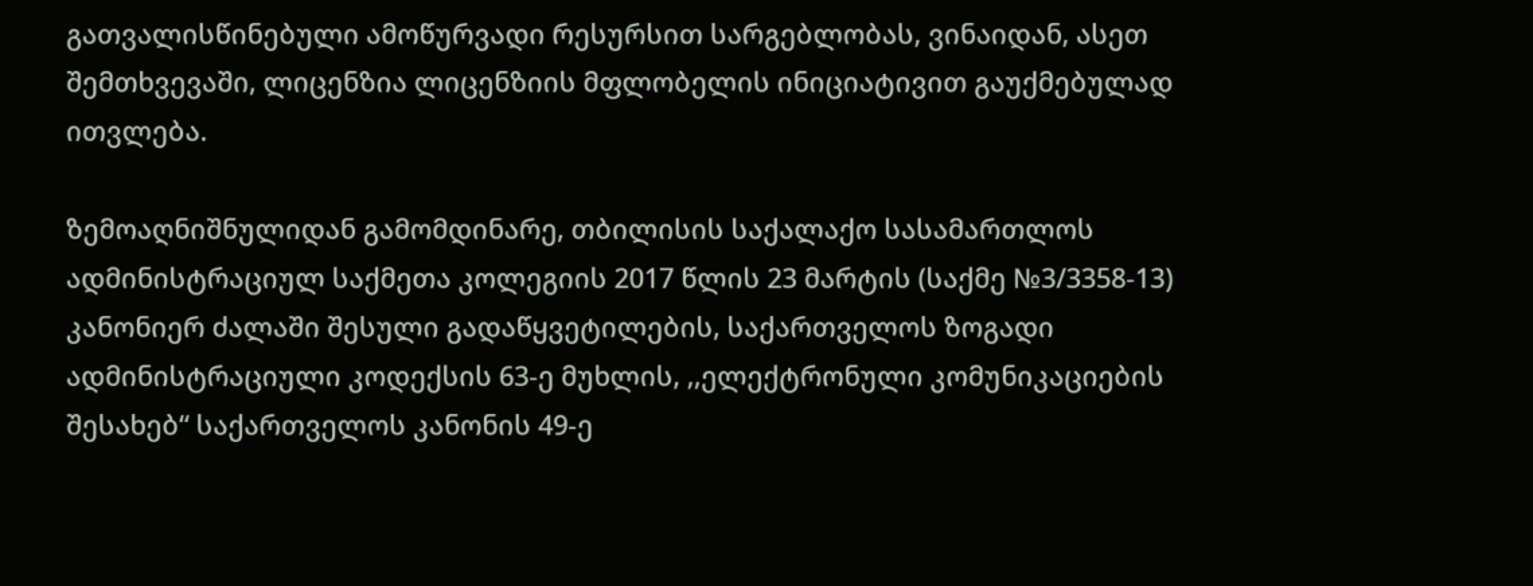გათვალისწინებული ამოწურვადი რესურსით სარგებლობას, ვინაიდან, ასეთ შემთხვევაში, ლიცენზია ლიცენზიის მფლობელის ინიციატივით გაუქმებულად ითვლება.

ზემოაღნიშნულიდან გამომდინარე, თბილისის საქალაქო სასამართლოს ადმინისტრაციულ საქმეთა კოლეგიის 2017 წლის 23 მარტის (საქმე №3/3358-13) კანონიერ ძალაში შესული გადაწყვეტილების, საქართველოს ზოგადი ადმინისტრაციული კოდექსის 63-ე მუხლის, ,,ელექტრონული კომუნიკაციების შესახებ“ საქართველოს კანონის 49-ე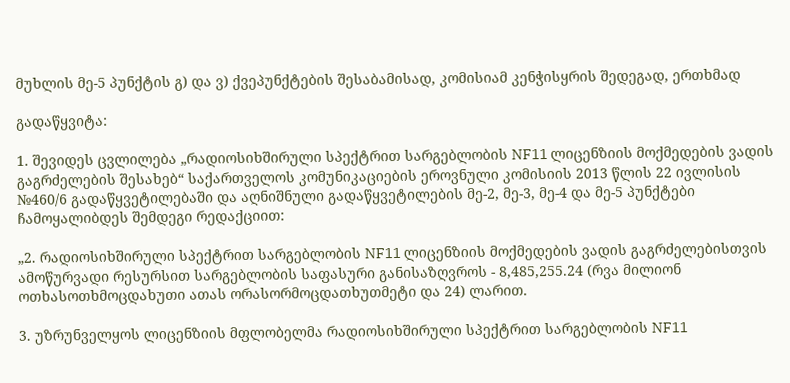მუხლის მე-5 პუნქტის გ) და ვ) ქვეპუნქტების შესაბამისად, კომისიამ კენჭისყრის შედეგად, ერთხმად

გადაწყვიტა:

1. შევიდეს ცვლილება „რადიოსიხშირული სპექტრით სარგებლობის NF11 ლიცენზიის მოქმედების ვადის გაგრძელების შესახებ“ საქართველოს კომუნიკაციების ეროვნული კომისიის 2013 წლის 22 ივლისის №460/6 გადაწყვეტილებაში და აღნიშნული გადაწყვეტილების მე-2, მე-3, მე-4 და მე-5 პუნქტები ჩამოყალიბდეს შემდეგი რედაქციით:

„2. რადიოსიხშირული სპექტრით სარგებლობის NF11 ლიცენზიის მოქმედების ვადის გაგრძელებისთვის ამოწურვადი რესურსით სარგებლობის საფასური განისაზღვროს - 8,485,255.24 (რვა მილიონ ოთხასოთხმოცდახუთი ათას ორასორმოცდათხუთმეტი და 24) ლარით.

3. უზრუნველყოს ლიცენზიის მფლობელმა რადიოსიხშირული სპექტრით სარგებლობის NF11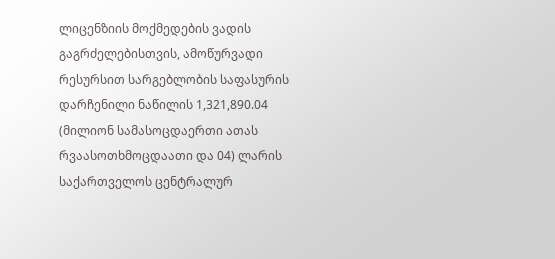ლიცენზიის მოქმედების ვადის გაგრძელებისთვის, ამოწურვადი რესურსით სარგებლობის საფასურის დარჩენილი ნაწილის 1,321,890.04 (მილიონ სამასოცდაერთი ათას რვაასოთხმოცდაათი და 04) ლარის საქართველოს ცენტრალურ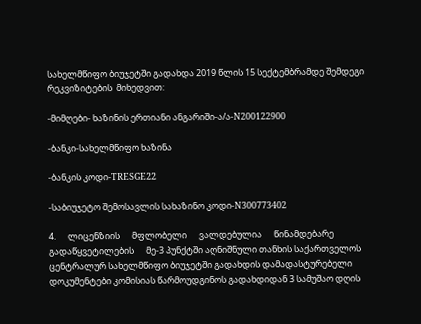სახელმწიფო ბიუჯეტში გადახდა 2019 წლის 15 სექტემბრამდე შემდეგი რეკვიზიტების  მიხედვით:

-მიმღები- ხაზინის ერთიანი ანგარიში-ა/ა-N200122900

-ბანკი-სახელმწიფო ხაზინა

-ბანკის კოდი-TRESGE22

-საბიუჯეტო შემოსავლის სახაზინო კოდი-N300773402

4.      ლიცენზიის      მფლობელი      ვალდებულია      წინამდებარე      გადაწყვეტილების      მე-3 პუნქტში აღნიშნული თანხის საქართველოს ცენტრალურ სახელმწიფო ბიუჯეტში გადახდის დამადასტურებელი დოკუმენტები კომისიას წარმოუდგინოს გადახდიდან 3 სამუშაო დღის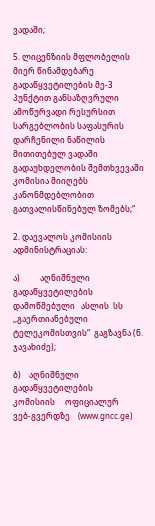ვადაში;

5. ლიცენზიის მფლობელის მიერ წინამდებარე გადაწყვეტილების მე-3 პუნქტით განსაზღვრული ამოწურვადი რესურსით სარგებლობის საფასურის დარჩენილი ნაწილის მითითებულ ვადაში გადაუხდელობის შემთხვევაში კომისია მიიღებს კანონმდებლობით გათვალისწინებულ ზომებს;“

2. დაევალოს კომისიის ადმინისტრაციას:

ა)          აღნიშნული         გადაწყვეტილების           დამოწმებული   ასლის  სს        ,,გაერთიანებული ტელეკომისთვის“  გაგზავნა (ნ. ჯავახიძე);

ბ)    აღნიშნული  გადაწყვეტილების      კომისიის     ოფიციალურ      ვებ-გვერდზე    (www.gncc.ge)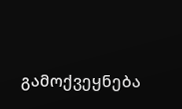გამოქვეყნება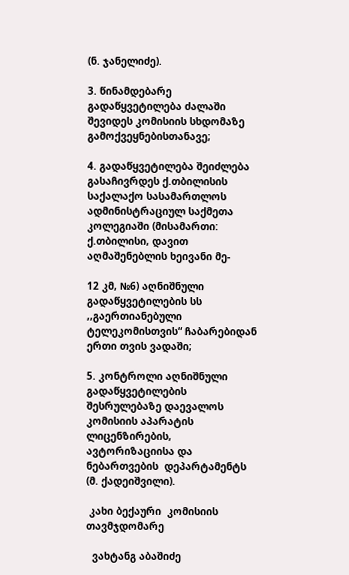(ნ. ჯანელიძე).

3. წინამდებარე გადაწყვეტილება ძალაში შევიდეს კომისიის სხდომაზე გამოქვეყნებისთანავე;

4. გადაწყვეტილება შეიძლება გასაჩივრდეს ქ.თბილისის საქალაქო სასამართლოს ადმინისტრაციულ საქმეთა კოლეგიაში (მისამართი: ქ.თბილისი, დავით აღმაშენებლის ხეივანი მე-

12 კმ, №6) აღნიშნული გადაწყვეტილების სს ,,გაერთიანებული ტელეკომისთვის“ ჩაბარებიდან ერთი თვის ვადაში;

5. კონტროლი აღნიშნული გადაწყვეტილების შესრულებაზე დაევალოს კომისიის აპარატის ლიცენზირების, ავტორიზაციისა და ნებართვების  დეპარტამენტს (მ. ქადეიშვილი).

 კახი ბექაური  კომისიის თავმჯდომარე

  ვახტანგ აბაშიძე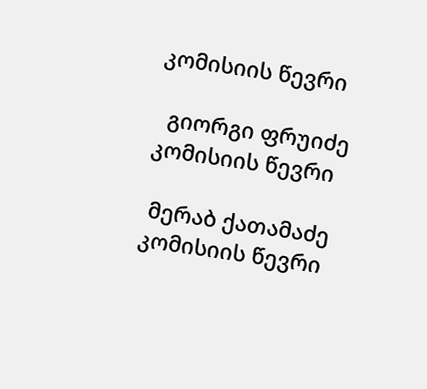კომისიის წევრი

  გიორგი ფრუიძე  კომისიის წევრი

 მერაბ ქათამაძე  კომისიის წევრი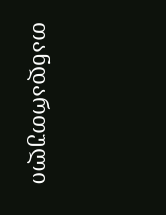თანდართული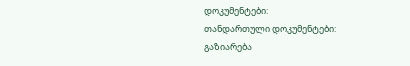დოკუმენტები:
თანდართული დოკუმენტები:
გაზიარება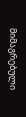მიმაგრებული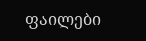ფაილები